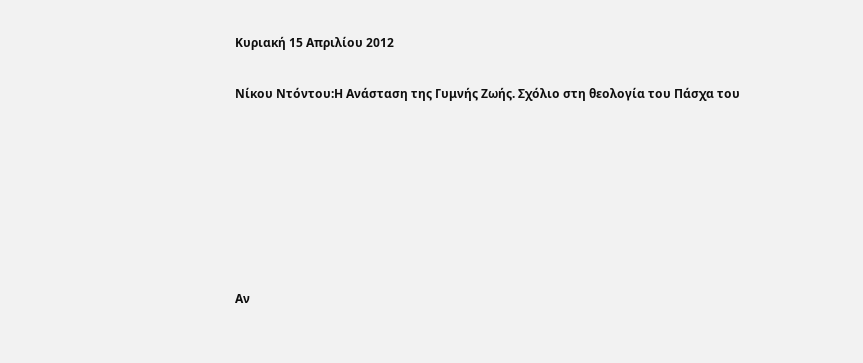Κυριακή 15 Απριλίου 2012

Νίκου Ντόντου:Η Ανάσταση της Γυμνής Ζωής. Σχόλιο στη θεολογία του Πάσχα του







Αν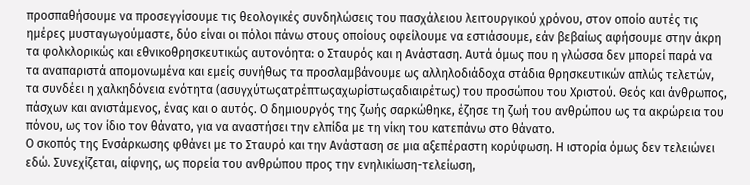προσπαθήσουμε να προσεγγίσουμε τις θεολογικές συνδηλώσεις του πασχάλειου λειτουργικού χρόνου, στον οποίο αυτές τις ημέρες μυσταγωγούμαστε, δύο είναι οι πόλοι πάνω στους οποίους οφείλουμε να εστιάσουμε, εάν βεβαίως αφήσουμε στην άκρη τα φολκλορικώς και εθνικοθρησκευτικώς αυτονόητα: ο Σταυρός και η Ανάσταση. Αυτά όμως που η γλώσσα δεν μπορεί παρά να τα αναπαριστά απομονωμένα και εμείς συνήθως τα προσλαμβάνουμε ως αλληλοδιάδοχα στάδια θρησκευτικών απλώς τελετών, τα συνδέει η χαλκηδόνεια ενότητα (ασυγχύτωςατρέπτωςαχωρίστωςαδιαιρέτως) του προσώπου του Χριστού. Θεός και άνθρωπος, πάσχων και ανιστάμενος, ένας και ο αυτός. Ο δημιουργός της ζωής σαρκώθηκε, έζησε τη ζωή του ανθρώπου ως τα ακρώρεια του πόνου, ως τον ίδιο τον θάνατο, για να αναστήσει την ελπίδα με τη νίκη του κατεπάνω στο θάνατο.
Ο σκοπός της Ενσάρκωσης φθάνει με το Σταυρό και την Ανάσταση σε μια αξεπέραστη κορύφωση. Η ιστορία όμως δεν τελειώνει εδώ. Συνεχίζεται, αίφνης, ως πορεία του ανθρώπου προς την ενηλικίωση-τελείωση,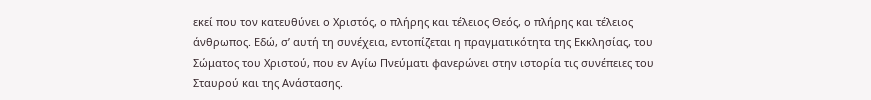εκεί που τον κατευθύνει ο Χριστός, ο πλήρης και τέλειος Θεός, ο πλήρης και τέλειος άνθρωπος. Εδώ, σ’ αυτή τη συνέχεια, εντοπίζεται η πραγματικότητα της Εκκλησίας, του Σώματος του Χριστού, που εν Αγίω Πνεύματι φανερώνει στην ιστορία τις συνέπειες του Σταυρού και της Ανάστασης.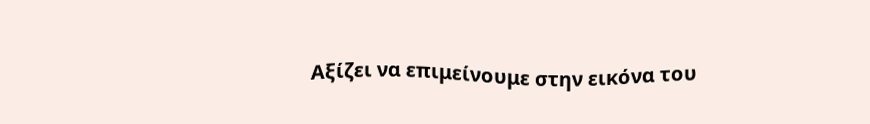Αξίζει να επιμείνουμε στην εικόνα του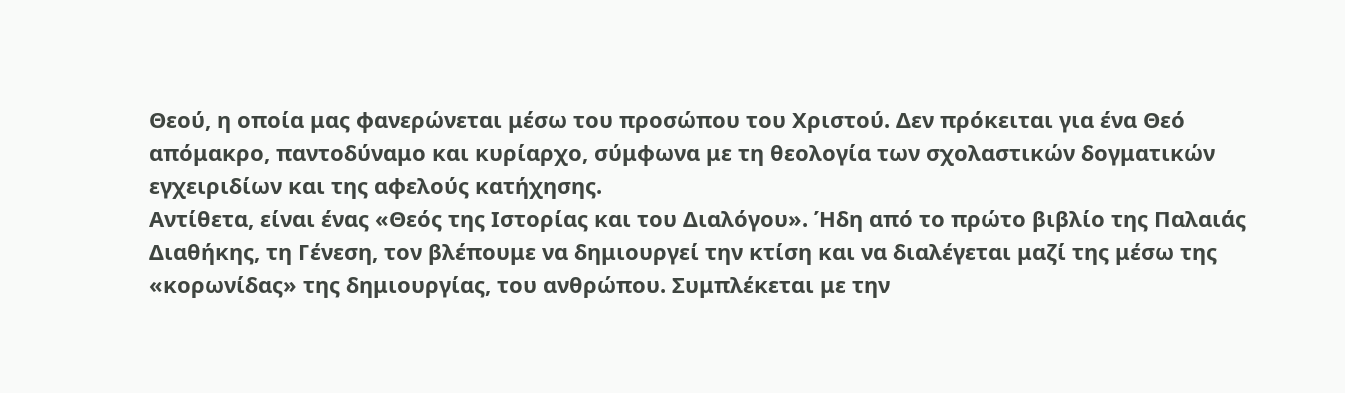Θεού, η οποία μας φανερώνεται μέσω του προσώπου του Χριστού. Δεν πρόκειται για ένα Θεό απόμακρο, παντοδύναμο και κυρίαρχο, σύμφωνα με τη θεολογία των σχολαστικών δογματικών εγχειριδίων και της αφελούς κατήχησης.
Αντίθετα, είναι ένας «Θεός της Ιστορίας και του Διαλόγου». Ήδη από το πρώτο βιβλίο της Παλαιάς Διαθήκης, τη Γένεση, τον βλέπουμε να δημιουργεί την κτίση και να διαλέγεται μαζί της μέσω της «κορωνίδας» της δημιουργίας, του ανθρώπου. Συμπλέκεται με την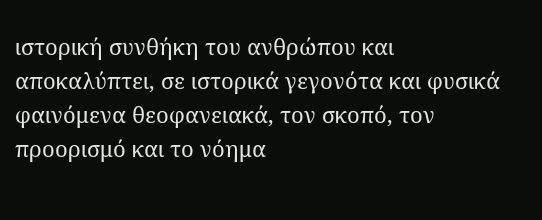ιστορική συνθήκη του ανθρώπου και αποκαλύπτει, σε ιστορικά γεγονότα και φυσικά φαινόμενα θεοφανειακά, τον σκοπό, τον προορισμό και το νόημα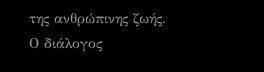της ανθρώπινης ζωής. Ο διάλογος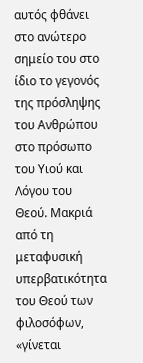αυτός φθάνει στο ανώτερο σημείο του στο ίδιο το γεγονός της πρόσληψης του Ανθρώπου στο πρόσωπο του Υιού και Λόγου του Θεού. Μακριά από τη μεταφυσική υπερβατικότητα του Θεού των φιλοσόφων, «γίνεται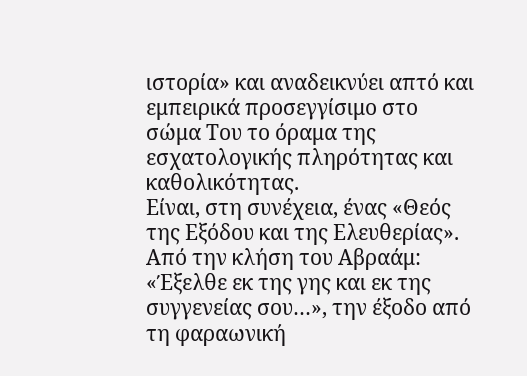ιστορία» και αναδεικνύει απτό και εμπειρικά προσεγγίσιμο στο σώμα Του το όραμα της εσχατολογικής πληρότητας και καθολικότητας.
Είναι, στη συνέχεια, ένας «Θεός της Εξόδου και της Ελευθερίας». Από την κλήση του Αβραάμ: «Έξελθε εκ της γης και εκ της συγγενείας σου…», την έξοδο από τη φαραωνική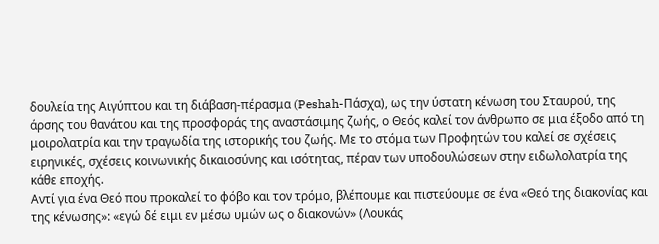δουλεία της Αιγύπτου και τη διάβαση-πέρασμα (Peshah-Πάσχα), ως την ύστατη κένωση του Σταυρού, της άρσης του θανάτου και της προσφοράς της αναστάσιμης ζωής, ο Θεός καλεί τον άνθρωπο σε μια έξοδο από τη μοιρολατρία και την τραγωδία της ιστορικής του ζωής. Με το στόμα των Προφητών του καλεί σε σχέσεις ειρηνικές, σχέσεις κοινωνικής δικαιοσύνης και ισότητας, πέραν των υποδουλώσεων στην ειδωλολατρία της κάθε εποχής.
Αντί για ένα Θεό που προκαλεί το φόβο και τον τρόμο, βλέπουμε και πιστεύουμε σε ένα «Θεό της διακονίας και της κένωσης»: «εγώ δέ ειμι εν μέσω υμών ως ο διακονών» (Λουκάς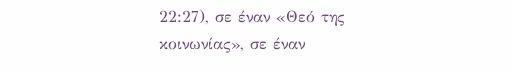22:27), σε έναν «Θεό της κοινωνίας», σε έναν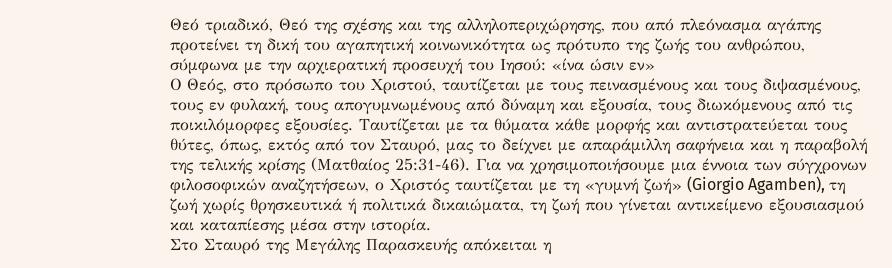Θεό τριαδικό, Θεό της σχέσης και της αλληλοπεριχώρησης, που από πλεόνασμα αγάπης προτείνει τη δική του αγαπητική κοινωνικότητα ως πρότυπο της ζωής του ανθρώπου, σύμφωνα με την αρχιερατική προσευχή του Ιησού: «ίνα ώσιν εν»
Ο Θεός, στο πρόσωπο του Χριστού, ταυτίζεται με τους πεινασμένους και τους διψασμένους, τους εν φυλακή, τους απογυμνωμένους από δύναμη και εξουσία, τους διωκόμενους από τις ποικιλόμορφες εξουσίες. Ταυτίζεται με τα θύματα κάθε μορφής και αντιστρατεύεται τους θύτες, όπως, εκτός από τον Σταυρό, μας το δείχνει με απαράμιλλη σαφήνεια και η παραβολή της τελικής κρίσης (Ματθαίος 25:31-46). Για να χρησιμοποιήσουμε μια έννοια των σύγχρονων φιλοσοφικών αναζητήσεων, ο Χριστός ταυτίζεται με τη «γυμνή ζωή» (Giorgio Agamben), τη ζωή χωρίς θρησκευτικά ή πολιτικά δικαιώματα, τη ζωή που γίνεται αντικείμενο εξουσιασμού και καταπίεσης μέσα στην ιστορία.
Στο Σταυρό της Μεγάλης Παρασκευής απόκειται η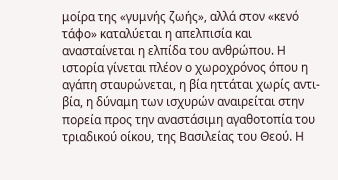μοίρα της «γυμνής ζωής», αλλά στον «κενό τάφο» καταλύεται η απελπισία και ανασταίνεται η ελπίδα του ανθρώπου. Η ιστορία γίνεται πλέον ο χωροχρόνος όπου η αγάπη σταυρώνεται, η βία ηττάται χωρίς αντι-βία, η δύναμη των ισχυρών αναιρείται στην πορεία προς την αναστάσιμη αγαθοτοπία του τριαδικού οίκου, της Βασιλείας του Θεού. Η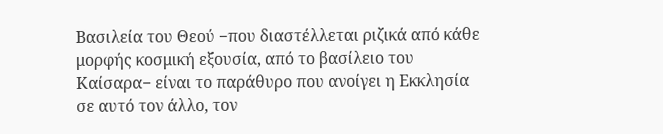Βασιλεία του Θεού −που διαστέλλεται ριζικά από κάθε μορφής κοσμική εξουσία, από το βασίλειο του Καίσαρα− είναι το παράθυρο που ανοίγει η Εκκλησία σε αυτό τον άλλο, τον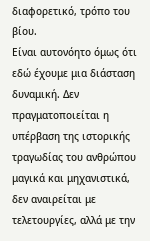διαφορετικό, τρόπο του βίου.
Είναι αυτονόητο όμως ότι εδώ έχουμε μια διάσταση δυναμική. Δεν πραγματοποιείται η υπέρβαση της ιστορικής τραγωδίας του ανθρώπου μαγικά και μηχανιστικά, δεν αναιρείται με τελετουργίες, αλλά με την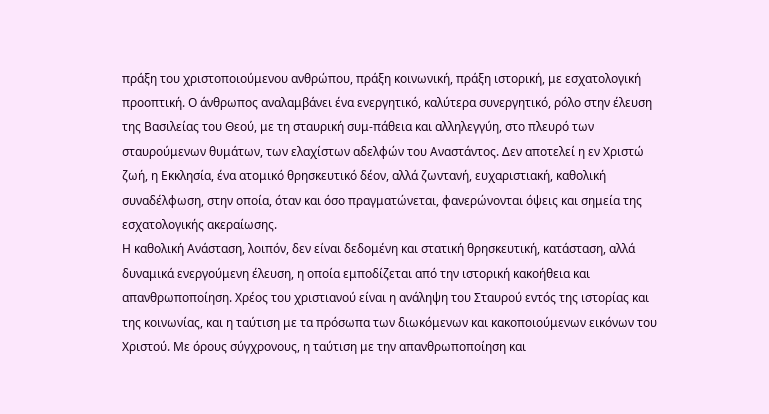πράξη του χριστοποιούμενου ανθρώπου, πράξη κοινωνική, πράξη ιστορική, με εσχατολογική προοπτική. Ο άνθρωπος αναλαμβάνει ένα ενεργητικό, καλύτερα συνεργητικό, ρόλο στην έλευση της Βασιλείας του Θεού, με τη σταυρική συμ-πάθεια και αλληλεγγύη, στο πλευρό των σταυρούμενων θυμάτων, των ελαχίστων αδελφών του Αναστάντος. Δεν αποτελεί η εν Χριστώ ζωή, η Εκκλησία, ένα ατομικό θρησκευτικό δέον, αλλά ζωντανή, ευχαριστιακή, καθολική συναδέλφωση, στην οποία, όταν και όσο πραγματώνεται, φανερώνονται όψεις και σημεία της εσχατολογικής ακεραίωσης.
Η καθολική Ανάσταση, λοιπόν, δεν είναι δεδομένη και στατική θρησκευτική, κατάσταση, αλλά δυναμικά ενεργούμενη έλευση, η οποία εμποδίζεται από την ιστορική κακοήθεια και απανθρωποποίηση. Χρέος του χριστιανού είναι η ανάληψη του Σταυρού εντός της ιστορίας και της κοινωνίας, και η ταύτιση με τα πρόσωπα των διωκόμενων και κακοποιούμενων εικόνων του Χριστού. Με όρους σύγχρονους, η ταύτιση με την απανθρωποποίηση και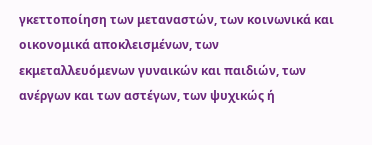γκεττοποίηση των μεταναστών, των κοινωνικά και οικονομικά αποκλεισμένων, των εκμεταλλευόμενων γυναικών και παιδιών, των ανέργων και των αστέγων, των ψυχικώς ή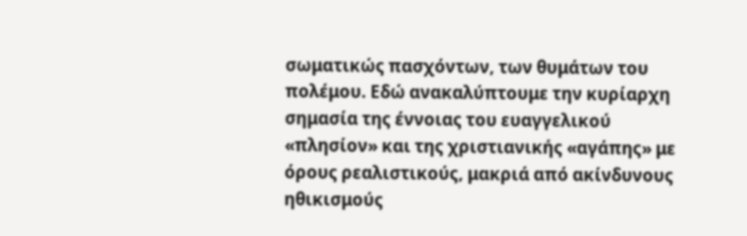σωματικώς πασχόντων, των θυμάτων του πολέμου. Εδώ ανακαλύπτουμε την κυρίαρχη σημασία της έννοιας του ευαγγελικού «πλησίον» και της χριστιανικής «αγάπης» με όρους ρεαλιστικούς, μακριά από ακίνδυνους ηθικισμούς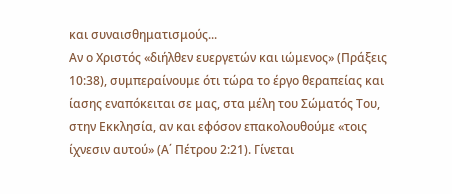και συναισθηματισμούς...
Αν ο Χριστός «διήλθεν ευεργετών και ιώμενος» (Πράξεις 10:38), συμπεραίνουμε ότι τώρα το έργο θεραπείας και ίασης εναπόκειται σε μας, στα μέλη του Σώματός Του, στην Εκκλησία, αν και εφόσον επακολουθούμε «τοις ίχνεσιν αυτού» (Α΄ Πέτρου 2:21). Γίνεται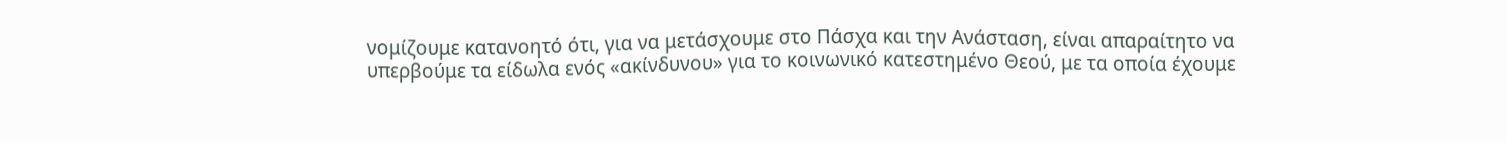νομίζουμε κατανοητό ότι, για να μετάσχουμε στο Πάσχα και την Ανάσταση, είναι απαραίτητο να υπερβούμε τα είδωλα ενός «ακίνδυνου» για το κοινωνικό κατεστημένο Θεού, με τα οποία έχουμε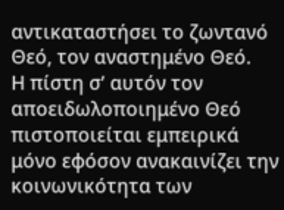αντικαταστήσει το ζωντανό Θεό, τον αναστημένο Θεό.
Η πίστη σ’ αυτόν τον αποειδωλοποιημένο Θεό πιστοποιείται εμπειρικά μόνο εφόσον ανακαινίζει την κοινωνικότητα των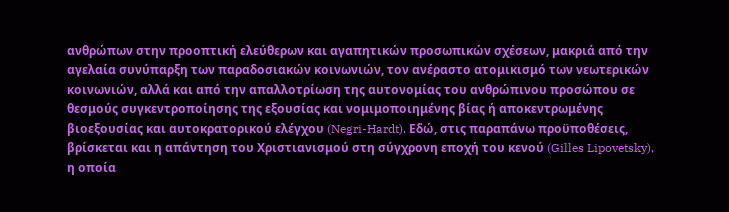ανθρώπων στην προοπτική ελεύθερων και αγαπητικών προσωπικών σχέσεων, μακριά από την αγελαία συνύπαρξη των παραδοσιακών κοινωνιών, τον ανέραστο ατομικισμό των νεωτερικών κοινωνιών, αλλά και από την απαλλοτρίωση της αυτονομίας του ανθρώπινου προσώπου σε θεσμούς συγκεντροποίησης της εξουσίας και νομιμοποιημένης βίας ή αποκεντρωμένης βιοεξουσίας και αυτοκρατορικού ελέγχου (Negri-Hardt). Εδώ, στις παραπάνω προϋποθέσεις, βρίσκεται και η απάντηση του Χριστιανισμού στη σύγχρονη εποχή του κενού (Gilles Lipovetsky), η οποία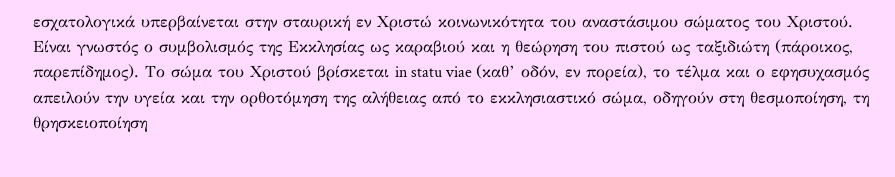εσχατολογικά υπερβαίνεται στην σταυρική εν Χριστώ κοινωνικότητα του αναστάσιμου σώματος του Χριστού.
Είναι γνωστός ο συμβολισμός της Εκκλησίας ως καραβιού και η θεώρηση του πιστού ως ταξιδιώτη (πάροικος, παρεπίδημος). Το σώμα του Χριστού βρίσκεται in statu viae (καθ’ οδόν, εν πορεία), το τέλμα και ο εφησυχασμός απειλούν την υγεία και την ορθοτόμηση της αλήθειας από το εκκλησιαστικό σώμα, οδηγούν στη θεσμοποίηση, τη θρησκειοποίηση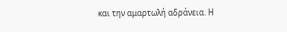και την αμαρτωλή αδράνεια. Η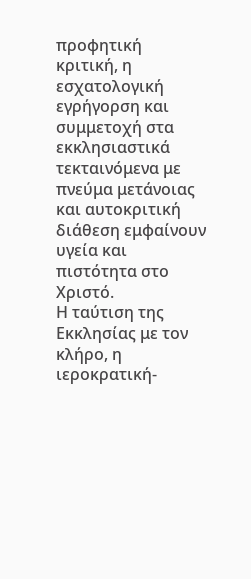προφητική κριτική, η εσχατολογική εγρήγορση και συμμετοχή στα εκκλησιαστικά τεκταινόμενα με πνεύμα μετάνοιας και αυτοκριτική διάθεση εμφαίνουν υγεία και πιστότητα στο Χριστό.
Η ταύτιση της Εκκλησίας με τον κλήρο, η ιεροκρατική-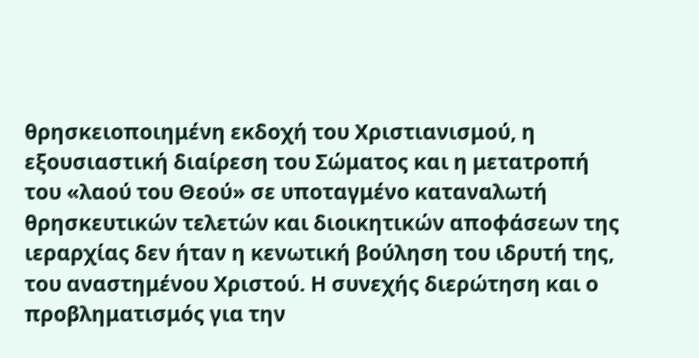θρησκειοποιημένη εκδοχή του Χριστιανισμού, η εξουσιαστική διαίρεση του Σώματος και η μετατροπή του «λαού του Θεού» σε υποταγμένο καταναλωτή θρησκευτικών τελετών και διοικητικών αποφάσεων της ιεραρχίας δεν ήταν η κενωτική βούληση του ιδρυτή της, του αναστημένου Χριστού. Η συνεχής διερώτηση και ο προβληματισμός για την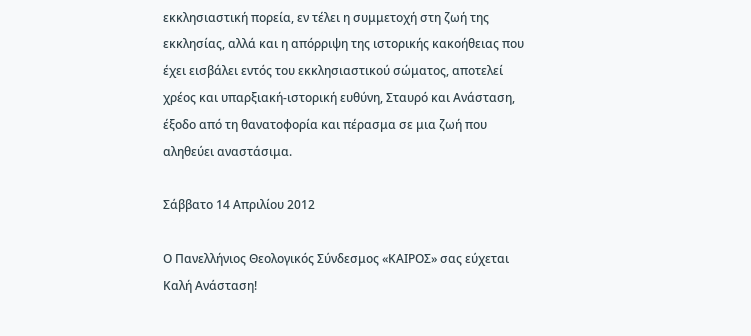εκκλησιαστική πορεία, εν τέλει η συμμετοχή στη ζωή της εκκλησίας, αλλά και η απόρριψη της ιστορικής κακοήθειας που έχει εισβάλει εντός του εκκλησιαστικού σώματος, αποτελεί χρέος και υπαρξιακή-ιστορική ευθύνη, Σταυρό και Ανάσταση, έξοδο από τη θανατοφορία και πέρασμα σε μια ζωή που αληθεύει αναστάσιμα.

Σάββατο 14 Απριλίου 2012

Ο Πανελλήνιος Θεολογικός Σύνδεσμος «ΚΑΙΡΟΣ» σας εύχεται Καλή Ανάσταση!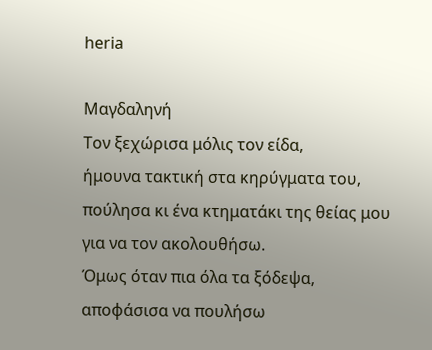heria

Μαγδαληνή
Τον ξεχώρισα μόλις τον είδα,
ήμουνα τακτική στα κηρύγματα του,
πούλησα κι ένα κτηματάκι της θείας μου
για να τον ακολουθήσω.
Όμως όταν πια όλα τα ξόδεψα,
αποφάσισα να πουλήσω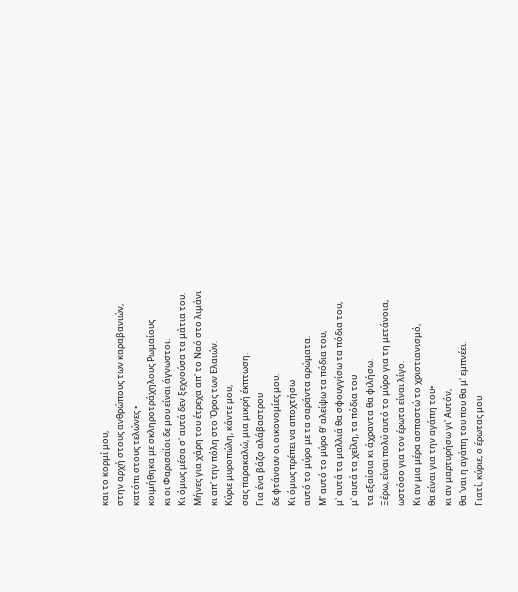και το κορμί μου,
στην αρχή στους ανθρώπους των καραβανιών,
κατόπι στους τελώνες •
κοιμήθηκα με σκληροτράχηλους Ρωμαίους
κι οι Φαρισαίοι δε μου είναι άγνωστοι.
Κι όμως μέσα σ' αυτά δεν ξεχνούσα τα μάτια του.
Μήνες για χάρη του έτρεχα απ' το Ναό στο λιμάνι
κι απ' την πόλη στο Όρος των Ελαιών.
Κύριε μυροπώλη, κάντε μου,
σας παρακαλώ, μια μικρή έκπτωση.
Για ένα βάζο αλάβαστρου
δε φτάνουν οι οικονομίες μου.
Κι όμως πρέπει να αποχτήσω
αυτό το μύρο με τα σαράντα αρώματα.
Μ' αυτό το μύρο θ' αλείψω τα πόδια του,
μ' αυτά τα μαλλιά θα σφουγγίσω τα πόδια του,
μ' αυτά τα χείλη, τα πόδια του
τα εξαίσια κι άχραντα θα φιλήσω.
Ξέρω, είναι πολύ αυτό το μύρο για τη μετάνοια,
ωστόσο για τον έρωτα είναι λίγο.
Κι αν μια μέρα ασπαστώ το χριστιανισμό,
θα είναι για την αγάπη του•
κι αν μαρτυρήσω γι' Αυτόν,
θα 'ναι η αγάπη του που θα μ' εμπνέει.
Γιατί, κύριε, ο έρωτας μου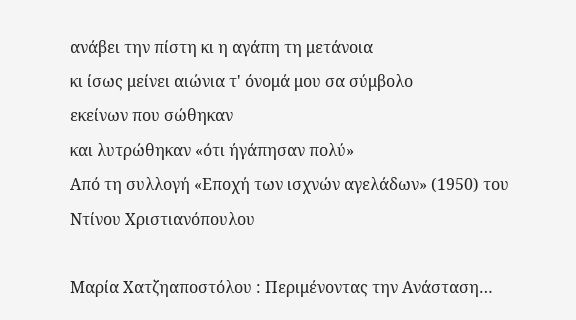ανάβει την πίστη κι η αγάπη τη μετάνοια
κι ίσως μείνει αιώνια τ' όνομά μου σα σύμβολο
εκείνων που σώθηκαν
και λυτρώθηκαν «ότι ήγάπησαν πολύ»
Από τη συλλογή «Εποχή των ισχνών αγελάδων» (1950) του Ντίνου Χριστιανόπουλου

Μαρία Χατζηαποστόλου : Περιμένοντας την Ανάσταση…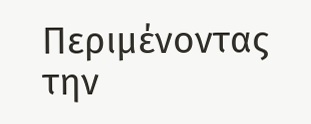Περιμένοντας την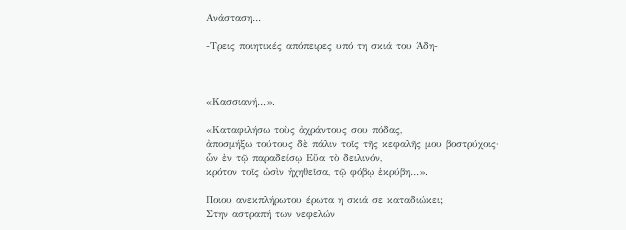Ανάσταση…

-Τρεις ποιητικές απόπειρες υπό τη σκιά του Άδη-



«Κασσιανή…».

«Καταφιλήσω τοὺς ἀχράντους σου πόδας,
ἀποσμήξω τούτους δὲ πάλιν τοῖς τῆς κεφαλῆς μου βοστρύχοις·
ὧν ἐν τῷ παραδείσῳ Εὔα τὸ δειλινόν,
κρότον τοῖς ὠσὶν ἠχηθεῖσα, τῷ φόβῳ ἐκρύβη…».

Ποιου ανεκπλήρωτου έρωτα η σκιά σε καταδιώκει;
Στην αστραπή των νεφελών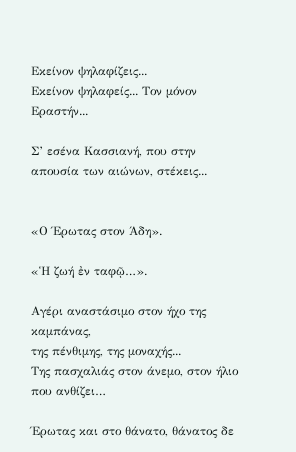Εκείνον ψηλαφίζεις...
Eκείνον ψηλαφείς... Τον μόνον Εραστήν...

Σ’ εσένα Κασσιανή, που στην απουσία των αιώνων, στέκεις...


«Ο Έρωτας στον Άδη».

«Ἡ ζωή ἐν ταφῷ…».

Αγέρι αναστάσιμο στον ήχο της καμπάνας,
της πένθιμης, της μοναχής...
Της πασχαλιάς στον άνεμο, στον ήλιο που ανθίζει…

Έρωτας και στο θάνατο, θάνατος δε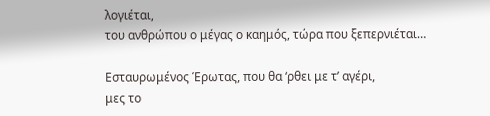λογιέται,
του ανθρώπου ο μέγας ο καημός, τώρα που ξεπερνιέται…

Εσταυρωμένος Έρωτας, που θα ‘ρθει με τ’ αγέρι,
μες το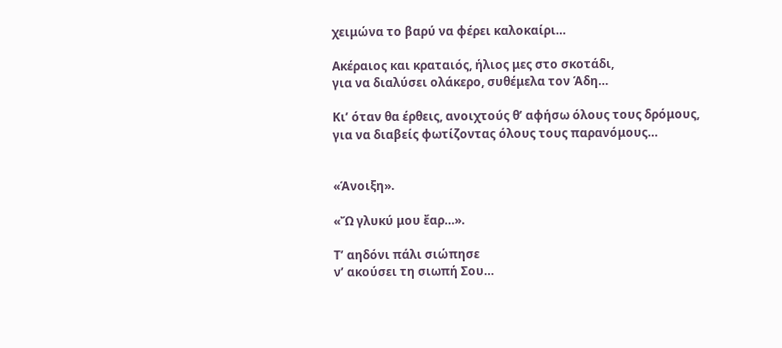χειμώνα το βαρύ να φέρει καλοκαίρι…

Ακέραιος και κραταιός, ήλιος μες στο σκοτάδι,
για να διαλύσει ολάκερο, συθέμελα τον Άδη…

Κι’ όταν θα έρθεις, ανοιχτούς θ’ αφήσω όλους τους δρόμους,
για να διαβείς φωτίζοντας όλους τους παρανόμους…


«Άνοιξη».

«Ὤ γλυκύ μου ἔαρ…».

Τ’ αηδόνι πάλι σιώπησε
ν’ ακούσει τη σιωπή Σου…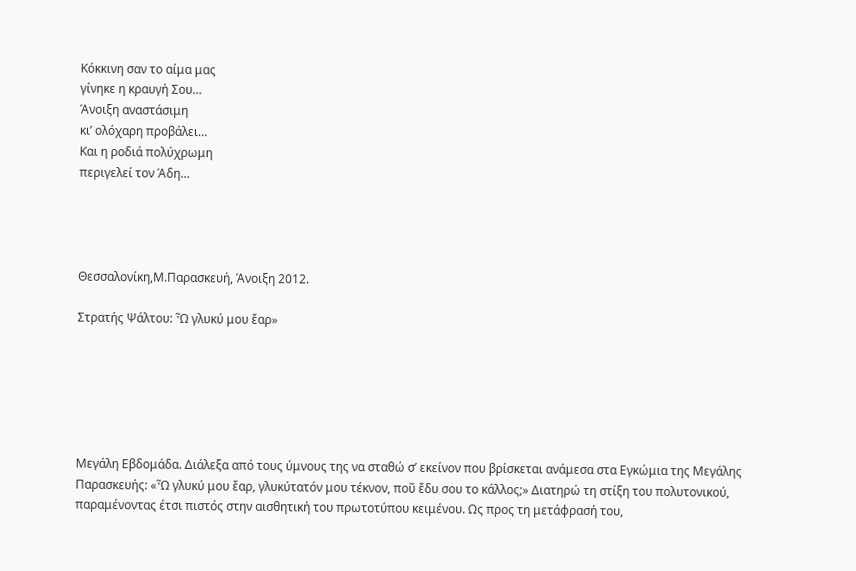Κόκκινη σαν το αίμα μας
γίνηκε η κραυγή Σου…
Άνοιξη αναστάσιμη
κι’ ολόχαρη προβάλει…
Και η ροδιά πολύχρωμη
περιγελεί τον Άδη…




Θεσσαλονίκη,Μ.Παρασκευή, Άνοιξη 2012.

Στρατής Ψάλτου: Ὦ γλυκύ μου ἔαρ»






Μεγάλη Εβδομάδα. Διάλεξα από τους ύμνους της να σταθώ σ’ εκείνον που βρίσκεται ανάμεσα στα Εγκώμια της Μεγάλης Παρασκευής: «Ὦ γλυκύ μου ἔαρ, γλυκύτατόν μου τέκνον, ποῦ ἔδυ σου το κάλλος;» Διατηρώ τη στίξη του πολυτονικού, παραμένοντας έτσι πιστός στην αισθητική του πρωτοτύπου κειμένου. Ως προς τη μετάφρασή του,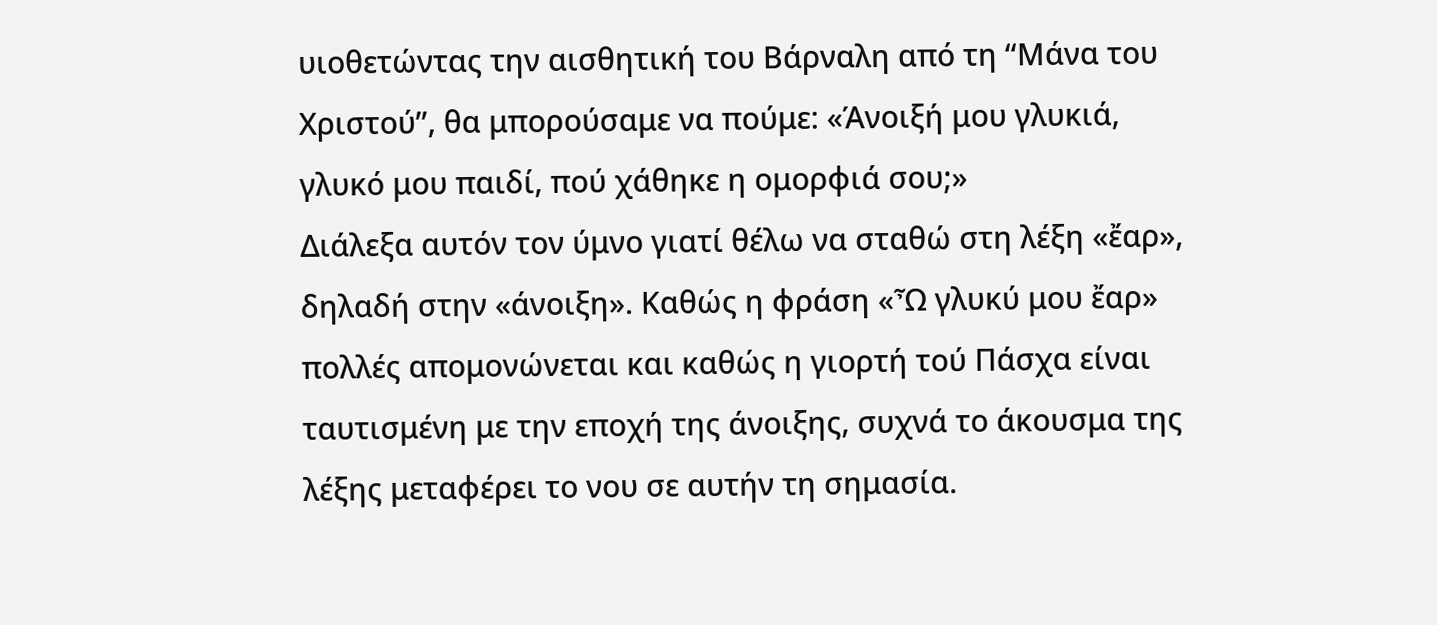υιοθετώντας την αισθητική του Βάρναλη από τη “Μάνα του Χριστού”, θα μπορούσαμε να πούμε: «Άνοιξή μου γλυκιά, γλυκό μου παιδί, πού χάθηκε η ομορφιά σου;»
Διάλεξα αυτόν τον ύμνο γιατί θέλω να σταθώ στη λέξη «ἔαρ», δηλαδή στην «άνοιξη». Καθώς η φράση «Ὦ γλυκύ μου ἔαρ» πολλές απομονώνεται και καθώς η γιορτή τού Πάσχα είναι ταυτισμένη με την εποχή της άνοιξης, συχνά το άκουσμα της λέξης μεταφέρει το νου σε αυτήν τη σημασία.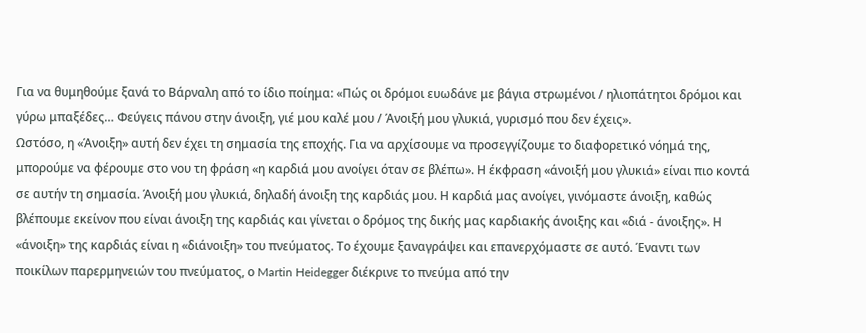Για να θυμηθούμε ξανά το Βάρναλη από το ίδιο ποίημα: «Πώς οι δρόμοι ευωδάνε με βάγια στρωμένοι / ηλιοπάτητοι δρόμοι και γύρω μπαξέδες… Φεύγεις πάνου στην άνοιξη, γιέ μου καλέ μου / Άνοιξή μου γλυκιά, γυρισμό που δεν έχεις».
Ωστόσο, η «Άνοιξη» αυτή δεν έχει τη σημασία της εποχής. Για να αρχίσουμε να προσεγγίζουμε το διαφορετικό νόημά της, μπορούμε να φέρουμε στο νου τη φράση «η καρδιά μου ανοίγει όταν σε βλέπω». Η έκφραση «άνοιξή μου γλυκιά» είναι πιο κοντά σε αυτήν τη σημασία. Άνοιξή μου γλυκιά, δηλαδή άνοιξη της καρδιάς μου. Η καρδιά μας ανοίγει, γινόμαστε άνοιξη, καθώς βλέπουμε εκείνον που είναι άνοιξη της καρδιάς και γίνεται ο δρόμος της δικής μας καρδιακής άνοιξης και «διά - άνοιξης». Η «άνοιξη» της καρδιάς είναι η «διάνοιξη» του πνεύματος. Το έχουμε ξαναγράψει και επανερχόμαστε σε αυτό. Έναντι των ποικίλων παρερμηνειών του πνεύματος, ο Martin Heidegger διέκρινε το πνεύμα από την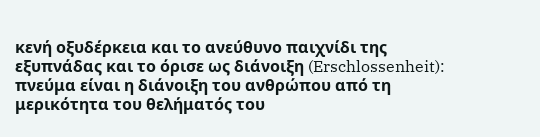κενή οξυδέρκεια και το ανεύθυνο παιχνίδι της εξυπνάδας και το όρισε ως διάνοιξη (Erschlossenheit): πνεύμα είναι η διάνοιξη του ανθρώπου από τη μερικότητα του θελήματός του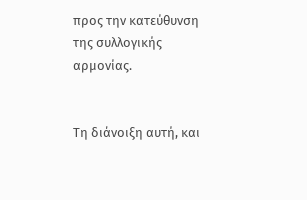προς την κατεύθυνση της συλλογικής αρμονίας.


Τη διάνοιξη αυτή, και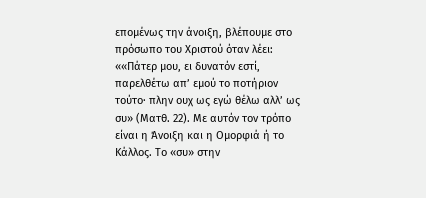επομένως την άνοιξη, βλέπουμε στο πρόσωπο του Χριστού όταν λέει: ««Πάτερ μου, ει δυνατόν εστί, παρελθέτω απ’ εμού το ποτήριον τούτο· πλην ουχ ως εγώ θέλω αλλ’ ως συ» (Ματθ. 22). Με αυτόν τον τρόπο είναι η Άνοιξη και η Ομορφιά ή το Κάλλος. Το «συ» στην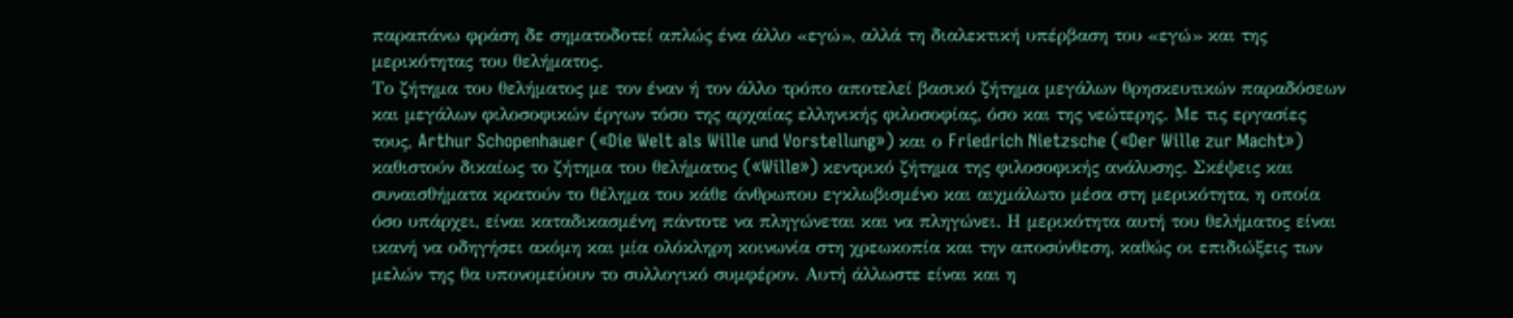παραπάνω φράση δε σηματοδοτεί απλώς ένα άλλο «εγώ», αλλά τη διαλεκτική υπέρβαση του «εγώ» και της μερικότητας του θελήματος.
Το ζήτημα του θελήματος με τον έναν ή τον άλλο τρόπο αποτελεί βασικό ζήτημα μεγάλων θρησκευτικών παραδόσεων και μεγάλων φιλοσοφικών έργων τόσο της αρχαίας ελληνικής φιλοσοφίας, όσο και της νεώτερης. Με τις εργασίες τους, Arthur Schopenhauer («Die Welt als Wille und Vorstellung») και ο Friedrich Nietzsche («Der Wille zur Macht») καθιστούν δικαίως το ζήτημα του θελήματος («Wille») κεντρικό ζήτημα της φιλοσοφικής ανάλυσης. Σκέψεις και συναισθήματα κρατούν το θέλημα του κάθε άνθρωπου εγκλωβισμένο και αιχμάλωτο μέσα στη μερικότητα, η οποία όσο υπάρχει, είναι καταδικασμένη πάντοτε να πληγώνεται και να πληγώνει. Η μερικότητα αυτή του θελήματος είναι ικανή να οδηγήσει ακόμη και μία ολόκληρη κοινωνία στη χρεωκοπία και την αποσύνθεση, καθώς οι επιδιώξεις των μελών της θα υπονομεύουν το συλλογικό συμφέρον. Αυτή άλλωστε είναι και η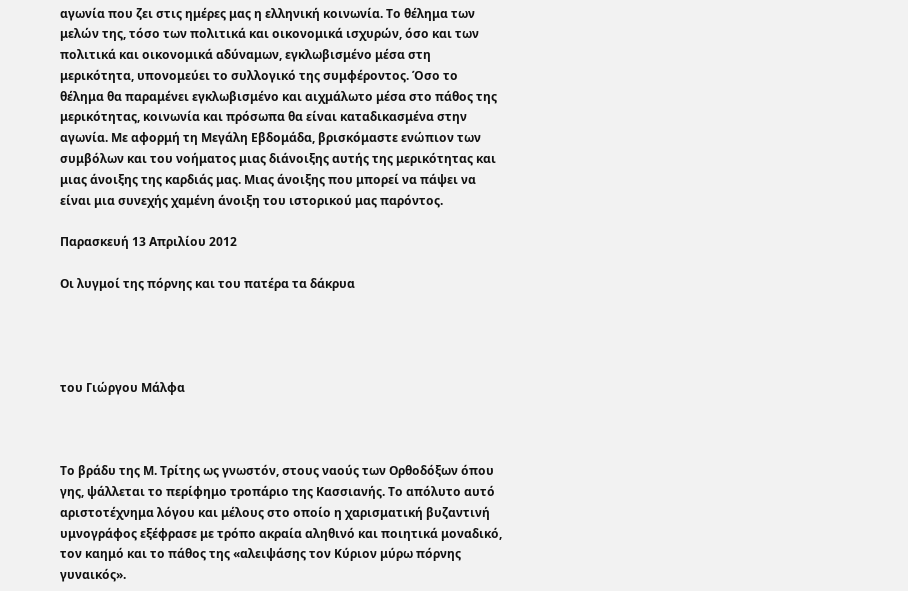αγωνία που ζει στις ημέρες μας η ελληνική κοινωνία. Το θέλημα των μελών της, τόσο των πολιτικά και οικονομικά ισχυρών, όσο και των πολιτικά και οικονομικά αδύναμων, εγκλωβισμένο μέσα στη μερικότητα, υπονομεύει το συλλογικό της συμφέροντος. Όσο το θέλημα θα παραμένει εγκλωβισμένο και αιχμάλωτο μέσα στο πάθος της μερικότητας, κοινωνία και πρόσωπα θα είναι καταδικασμένα στην αγωνία. Με αφορμή τη Μεγάλη Εβδομάδα, βρισκόμαστε ενώπιον των συμβόλων και του νοήματος μιας διάνοιξης αυτής της μερικότητας και μιας άνοιξης της καρδιάς μας. Μιας άνοιξης που μπορεί να πάψει να είναι μια συνεχής χαμένη άνοιξη του ιστορικού μας παρόντος.

Παρασκευή 13 Απριλίου 2012

Οι λυγμοί της πόρνης και του πατέρα τα δάκρυα




του Γιώργου Μάλφα



Το βράδυ της Μ. Τρίτης ως γνωστόν, στους ναούς των Ορθοδόξων όπου γης, ψάλλεται το περίφημο τροπάριο της Κασσιανής. Το απόλυτο αυτό αριστοτέχνημα λόγου και μέλους στο οποίο η χαρισματική βυζαντινή υμνογράφος εξέφρασε με τρόπο ακραία αληθινό και ποιητικά μοναδικό, τον καημό και το πάθος της «αλειψάσης τον Κύριον μύρω πόρνης γυναικός».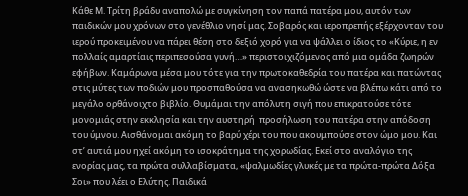Κάθε Μ. Τρίτη βράδυ αναπολώ με συγκίνηση τον παπά πατέρα μου, αυτόν των παιδικών μου χρόνων στο γενέθλιο νησί μας. Σοβαρός και ιεροπρεπής εξέρχονταν του ιερού προκειμένου να πάρει θέση στο δεξιό χορό για να ψάλλει ο ίδιος το «Κύριε, η εν πολλαίς αμαρτίαις περιπεσούσα γυνή…» περιστοιχιζόμενος από μια ομάδα ζωηρών εφήβων. Καμάρωνα μέσα μου τότε για την πρωτοκαθεδρία του πατέρα και πατώντας στις μύτες των ποδιών μου προσπαθούσα να ανασηκωθώ ώστε να βλέπω κάτι από το μεγάλο ορθάνοιχτο βιβλίο. Θυμάμαι την απόλυτη σιγή που επικρατούσε τότε μονομιάς στην εκκλησία και την αυστηρή  προσήλωση του πατέρα στην απόδοση του ύμνου. Αισθάνομαι ακόμη το βαρύ χέρι του που ακουμπούσε στον ώμο μου. Και στ’ αυτιά μου ηχεί ακόμη το ισοκράτημα της χορωδίας. Εκεί στο αναλόγιο της ενορίας μας, τα πρώτα συλλαβίσματα, «ψαλμωδίες γλυκές με τα πρώτα-πρώτα Δόξα Σοι» που λέει ο Ελύτης. Παιδικά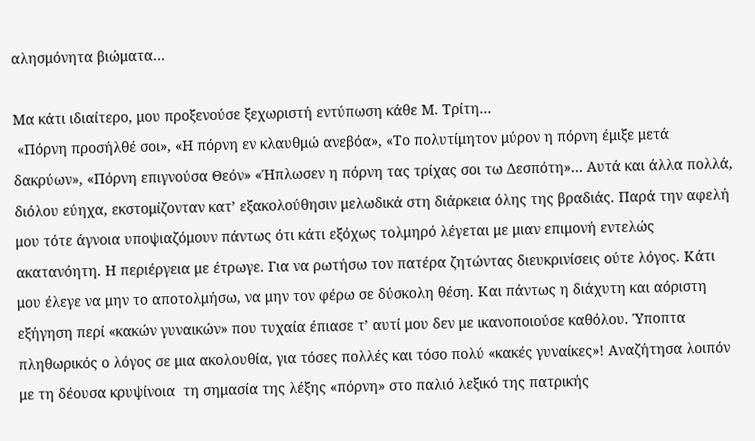αλησμόνητα βιώματα…

Μα κάτι ιδιαίτερο, μου προξενούσε ξεχωριστή εντύπωση κάθε Μ. Τρίτη…
 «Πόρνη προσήλθέ σοι», «Η πόρνη εν κλαυθμώ ανεβόα», «Το πολυτίμητον μύρον η πόρνη έμιξε μετά δακρύων», «Πόρνη επιγνούσα Θεόν» «Ήπλωσεν η πόρνη τας τρίχας σοι τω Δεσπότη»… Αυτά και άλλα πολλά, διόλου εύηχα, εκστομίζονταν κατ’ εξακολούθησιν μελωδικά στη διάρκεια όλης της βραδιάς. Παρά την αφελή μου τότε άγνοια υποψιαζόμουν πάντως ότι κάτι εξόχως τολμηρό λέγεται με μιαν επιμονή εντελώς ακατανόητη. Η περιέργεια με έτρωγε. Για να ρωτήσω τον πατέρα ζητώντας διευκρινίσεις ούτε λόγος. Κάτι μου έλεγε να μην το αποτολμήσω, να μην τον φέρω σε δύσκολη θέση. Και πάντως η διάχυτη και αόριστη εξήγηση περί «κακών γυναικών» που τυχαία έπιασε τ’ αυτί μου δεν με ικανοποιούσε καθόλου. Ύποπτα πληθωρικός ο λόγος σε μια ακολουθία, για τόσες πολλές και τόσο πολύ «κακές γυναίκες»! Αναζήτησα λοιπόν με τη δέουσα κρυψίνοια  τη σημασία της λέξης «πόρνη» στο παλιό λεξικό της πατρικής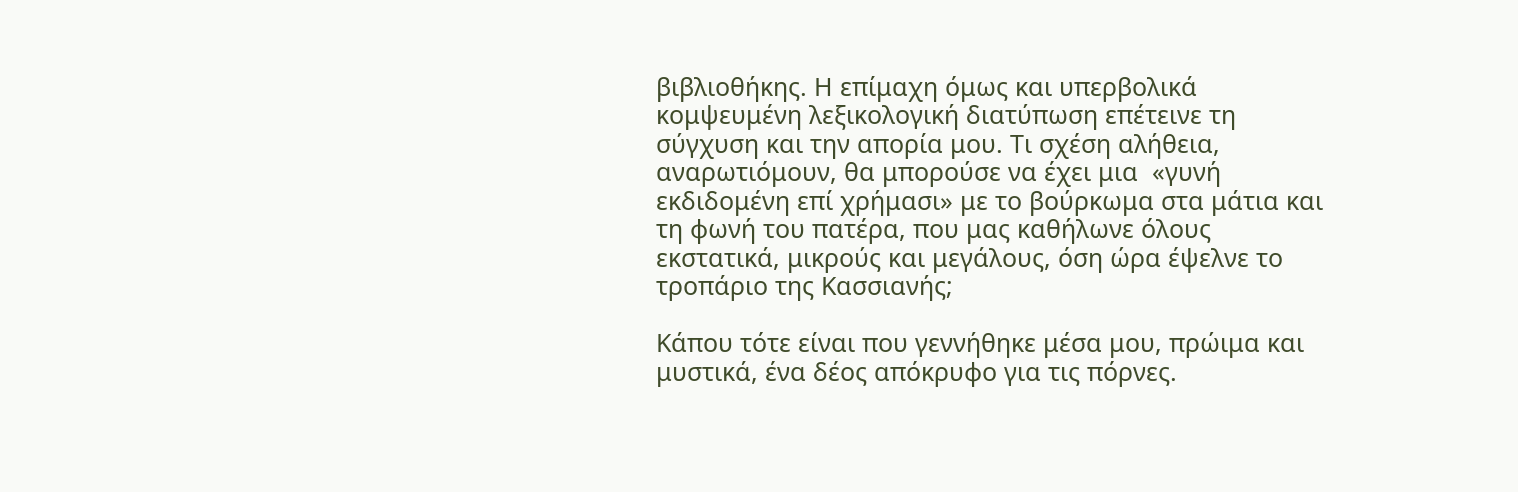βιβλιοθήκης. Η επίμαχη όμως και υπερβολικά κομψευμένη λεξικολογική διατύπωση επέτεινε τη σύγχυση και την απορία μου. Τι σχέση αλήθεια, αναρωτιόμουν, θα μπορούσε να έχει μια  «γυνή εκδιδομένη επί χρήμασι» με το βούρκωμα στα μάτια και τη φωνή του πατέρα, που μας καθήλωνε όλους εκστατικά, μικρούς και μεγάλους, όση ώρα έψελνε το τροπάριο της Κασσιανής;

Κάπου τότε είναι που γεννήθηκε μέσα μου, πρώιμα και μυστικά, ένα δέος απόκρυφο για τις πόρνες.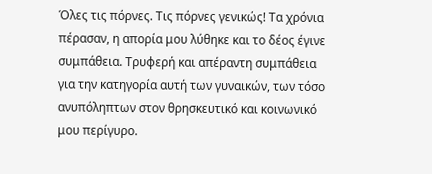Όλες τις πόρνες. Τις πόρνες γενικώς! Τα χρόνια πέρασαν, η απορία μου λύθηκε και το δέος έγινε συμπάθεια. Τρυφερή και απέραντη συμπάθεια για την κατηγορία αυτή των γυναικών, των τόσο ανυπόληπτων στον θρησκευτικό και κοινωνικό μου περίγυρο.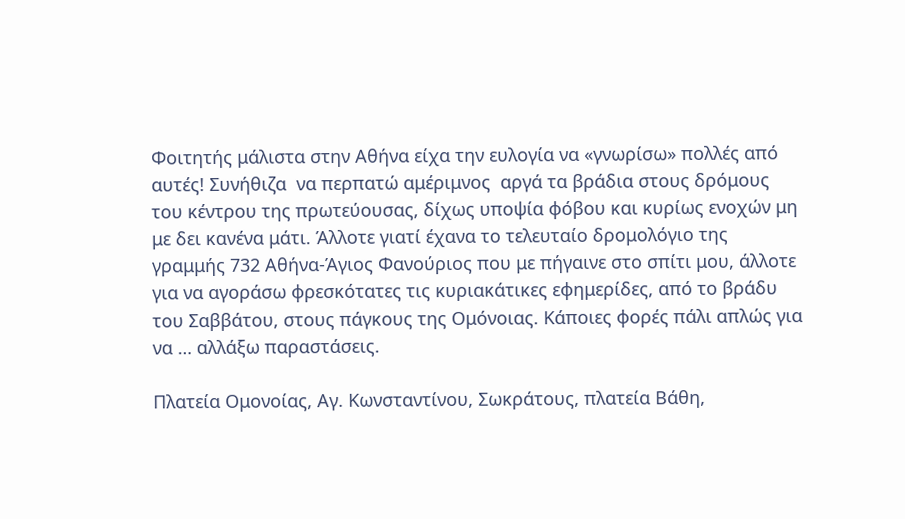Φοιτητής μάλιστα στην Αθήνα είχα την ευλογία να «γνωρίσω» πολλές από αυτές! Συνήθιζα  να περπατώ αμέριμνος  αργά τα βράδια στους δρόμους του κέντρου της πρωτεύουσας, δίχως υποψία φόβου και κυρίως ενοχών μη με δει κανένα μάτι. Άλλοτε γιατί έχανα το τελευταίο δρομολόγιο της γραμμής 732 Αθήνα-Άγιος Φανούριος που με πήγαινε στο σπίτι μου, άλλοτε για να αγοράσω φρεσκότατες τις κυριακάτικες εφημερίδες, από το βράδυ του Σαββάτου, στους πάγκους της Ομόνοιας. Κάποιες φορές πάλι απλώς για να … αλλάξω παραστάσεις.

Πλατεία Ομονοίας, Αγ. Κωνσταντίνου, Σωκράτους, πλατεία Βάθη,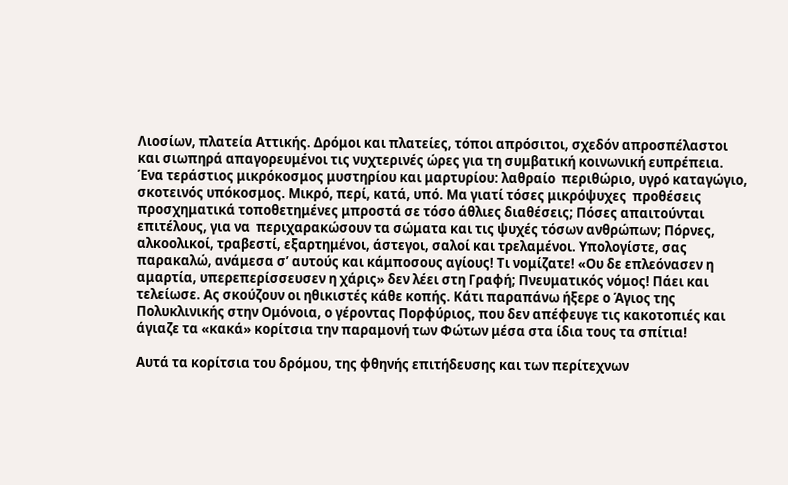Λιοσίων, πλατεία Αττικής. Δρόμοι και πλατείες, τόποι απρόσιτοι, σχεδόν απροσπέλαστοι και σιωπηρά απαγορευμένοι τις νυχτερινές ώρες για τη συμβατική κοινωνική ευπρέπεια. Ένα τεράστιος μικρόκοσμος μυστηρίου και μαρτυρίου: λαθραίο  περιθώριο, υγρό καταγώγιο, σκοτεινός υπόκοσμος. Μικρό, περί, κατά, υπό. Μα γιατί τόσες μικρόψυχες  προθέσεις προσχηματικά τοποθετημένες μπροστά σε τόσο άθλιες διαθέσεις; Πόσες απαιτούνται επιτέλους, για να  περιχαρακώσουν τα σώματα και τις ψυχές τόσων ανθρώπων; Πόρνες, αλκοολικοί, τραβεστί, εξαρτημένοι, άστεγοι, σαλοί και τρελαμένοι. Υπολογίστε, σας παρακαλώ, ανάμεσα σ’ αυτούς και κάμποσους αγίους! Τι νομίζατε! «Ου δε επλεόνασεν η αμαρτία, υπερεπερίσσευσεν η χάρις» δεν λέει στη Γραφή; Πνευματικός νόμος! Πάει και τελείωσε. Ας σκούζουν οι ηθικιστές κάθε κοπής. Κάτι παραπάνω ήξερε ο Άγιος της Πολυκλινικής στην Ομόνοια, ο γέροντας Πορφύριος, που δεν απέφευγε τις κακοτοπιές και άγιαζε τα «κακά» κορίτσια την παραμονή των Φώτων μέσα στα ίδια τους τα σπίτια!

Αυτά τα κορίτσια του δρόμου, της φθηνής επιτήδευσης και των περίτεχνων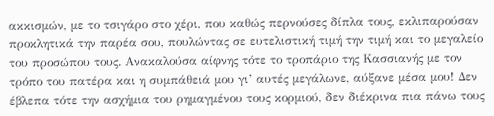ακκισμών, με το τσιγάρο στο χέρι, που καθώς περνούσες δίπλα τους, εκλιπαρούσαν προκλητικά την παρέα σου, πουλώντας σε ευτελιστική τιμή την τιμή και το μεγαλείο του προσώπου τους. Ανακαλούσα αίφνης τότε το τροπάριο της Κασσιανής με τον τρόπο του πατέρα και η συμπάθειά μου γι’ αυτές μεγάλωνε, αύξανε μέσα μου! Δεν έβλεπα τότε την ασχήμια του ρημαγμένου τους κορμιού, δεν διέκρινα πια πάνω τους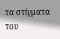τα στίγματα του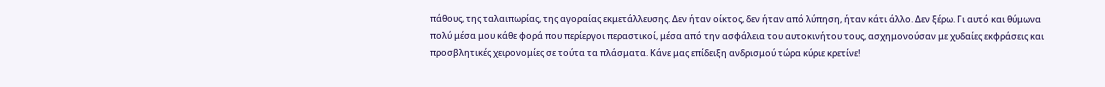πάθους, της ταλαιπωρίας, της αγοραίας εκμετάλλευσης. Δεν ήταν οίκτος, δεν ήταν από λύπηση, ήταν κάτι άλλο. Δεν ξέρω. Γι αυτό και θύμωνα πολύ μέσα μου κάθε φορά που περίεργοι περαστικοί, μέσα από την ασφάλεια του αυτοκινήτου τους, ασχημονούσαν με χυδαίες εκφράσεις και προσβλητικές χειρονομίες σε τούτα τα πλάσματα. Κάνε μας επίδειξη ανδρισμού τώρα κύριε κρετίνε!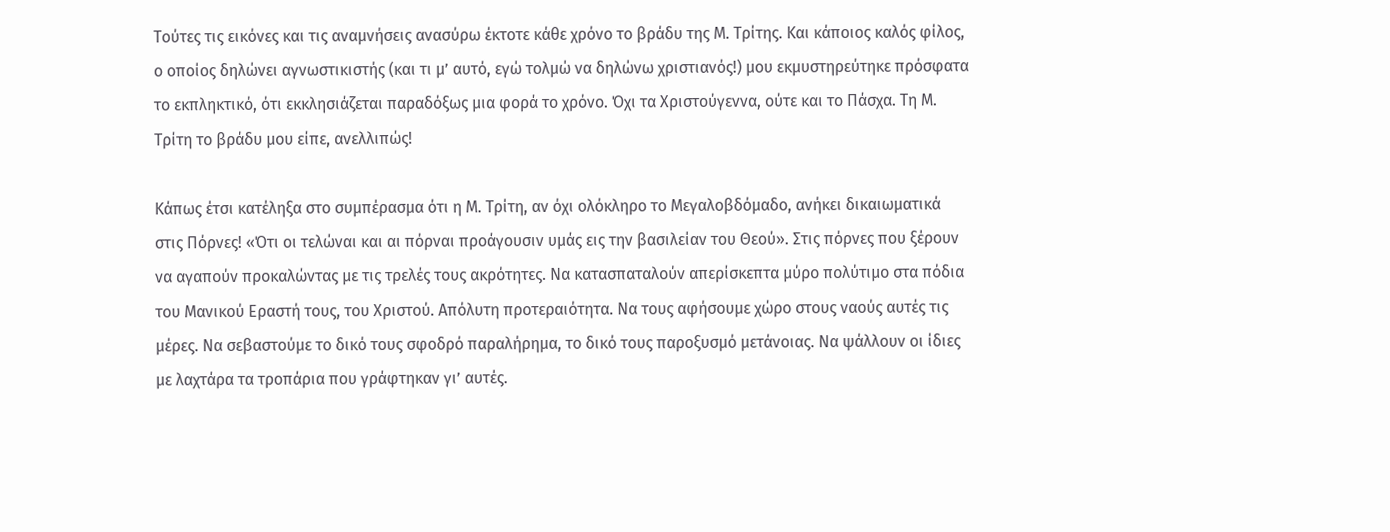Τούτες τις εικόνες και τις αναμνήσεις ανασύρω έκτοτε κάθε χρόνο το βράδυ της Μ. Τρίτης. Και κάποιος καλός φίλος, ο οποίος δηλώνει αγνωστικιστής (και τι μ’ αυτό, εγώ τολμώ να δηλώνω χριστιανός!) μου εκμυστηρεύτηκε πρόσφατα το εκπληκτικό, ότι εκκλησιάζεται παραδόξως μια φορά το χρόνο. Όχι τα Χριστούγεννα, ούτε και το Πάσχα. Τη Μ. Τρίτη το βράδυ μου είπε, ανελλιπώς!

Κάπως έτσι κατέληξα στο συμπέρασμα ότι η Μ. Τρίτη, αν όχι ολόκληρο το Μεγαλοβδόμαδο, ανήκει δικαιωματικά στις Πόρνες! «Ότι οι τελώναι και αι πόρναι προάγουσιν υμάς εις την βασιλείαν του Θεού». Στις πόρνες που ξέρουν να αγαπούν προκαλώντας με τις τρελές τους ακρότητες. Να κατασπαταλούν απερίσκεπτα μύρο πολύτιμο στα πόδια του Μανικού Εραστή τους, του Χριστού. Απόλυτη προτεραιότητα. Να τους αφήσουμε χώρο στους ναούς αυτές τις μέρες. Να σεβαστούμε το δικό τους σφοδρό παραλήρημα, το δικό τους παροξυσμό μετάνοιας. Να ψάλλουν οι ίδιες με λαχτάρα τα τροπάρια που γράφτηκαν γι’ αυτές.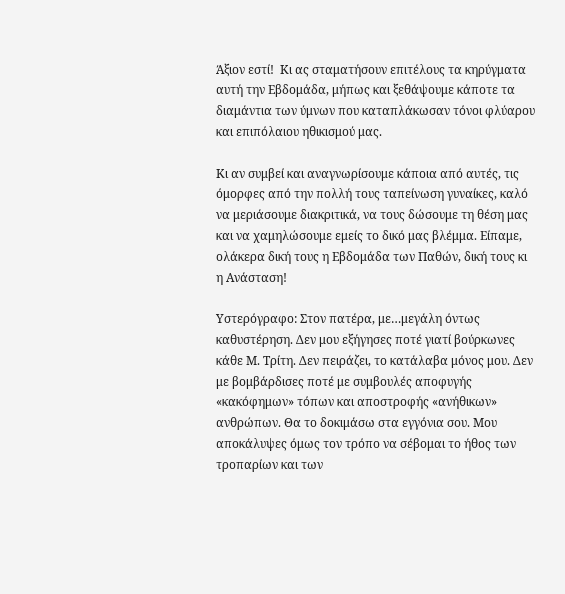Άξιον εστί!  Κι ας σταματήσουν επιτέλους τα κηρύγματα αυτή την Εβδομάδα, μήπως και ξεθάψουμε κάποτε τα διαμάντια των ύμνων που καταπλάκωσαν τόνοι φλύαρου και επιπόλαιου ηθικισμού μας.

Κι αν συμβεί και αναγνωρίσουμε κάποια από αυτές, τις όμορφες από την πολλή τους ταπείνωση γυναίκες, καλό να μεριάσουμε διακριτικά, να τους δώσουμε τη θέση μας και να χαμηλώσουμε εμείς το δικό μας βλέμμα. Είπαμε, ολάκερα δική τους η Εβδομάδα των Παθών, δική τους κι η Ανάσταση!

Υστερόγραφο: Στον πατέρα, με…μεγάλη όντως καθυστέρηση. Δεν μου εξήγησες ποτέ γιατί βούρκωνες κάθε Μ. Τρίτη. Δεν πειράζει, το κατάλαβα μόνος μου. Δεν με βομβάρδισες ποτέ με συμβουλές αποφυγής «κακόφημων» τόπων και αποστροφής «ανήθικων» ανθρώπων. Θα το δοκιμάσω στα εγγόνια σου. Μου αποκάλυψες όμως τον τρόπο να σέβομαι το ήθος των τροπαρίων και των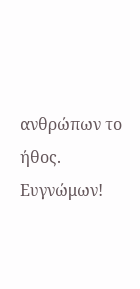ανθρώπων το ήθος. Ευγνώμων!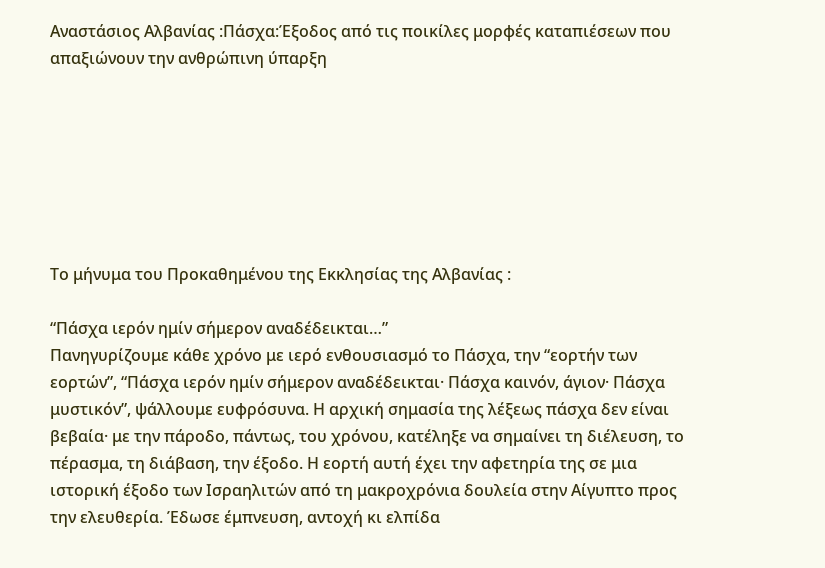Αναστάσιος Αλβανίας :Πάσχα:Έξοδος από τις ποικίλες μορφές καταπιέσεων που απαξιώνουν την ανθρώπινη ύπαρξη







Το μήνυμα του Προκαθημένου της Εκκλησίας της Αλβανίας :

“Πάσχα ιερόν ημίν σήμερον αναδέδεικται…”
Πανηγυρίζουμε κάθε χρόνο με ιερό ενθουσιασμό το Πάσχα, την “εορτήν των εορτών”, “Πάσχα ιερόν ημίν σήμερον αναδέδεικται· Πάσχα καινόν, άγιον· Πάσχα μυστικόν”, ψάλλουμε ευφρόσυνα. Η αρχική σημασία της λέξεως πάσχα δεν είναι βεβαία· με την πάροδο, πάντως, του χρόνου, κατέληξε να σημαίνει τη διέλευση, το πέρασμα, τη διάβαση, την έξοδο. Η εορτή αυτή έχει την αφετηρία της σε μια ιστορική έξοδο των Ισραηλιτών από τη μακροχρόνια δουλεία στην Αίγυπτο προς την ελευθερία. Έδωσε έμπνευση, αντοχή κι ελπίδα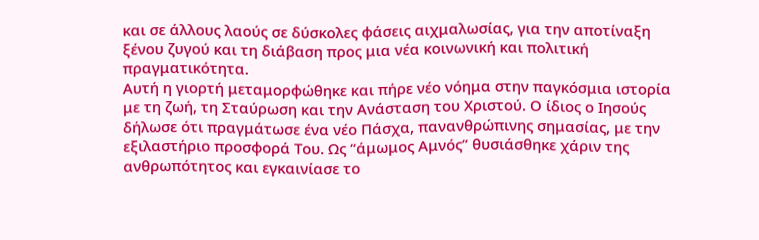και σε άλλους λαούς σε δύσκολες φάσεις αιχμαλωσίας, για την αποτίναξη ξένου ζυγού και τη διάβαση προς μια νέα κοινωνική και πολιτική πραγματικότητα.
Αυτή η γιορτή μεταμορφώθηκε και πήρε νέο νόημα στην παγκόσμια ιστορία με τη ζωή, τη Σταύρωση και την Ανάσταση του Χριστού. Ο ίδιος ο Ιησούς δήλωσε ότι πραγμάτωσε ένα νέο Πάσχα, πανανθρώπινης σημασίας, με την εξιλαστήριο προσφορά Του. Ως “άμωμος Αμνός” θυσιάσθηκε χάριν της ανθρωπότητος και εγκαινίασε το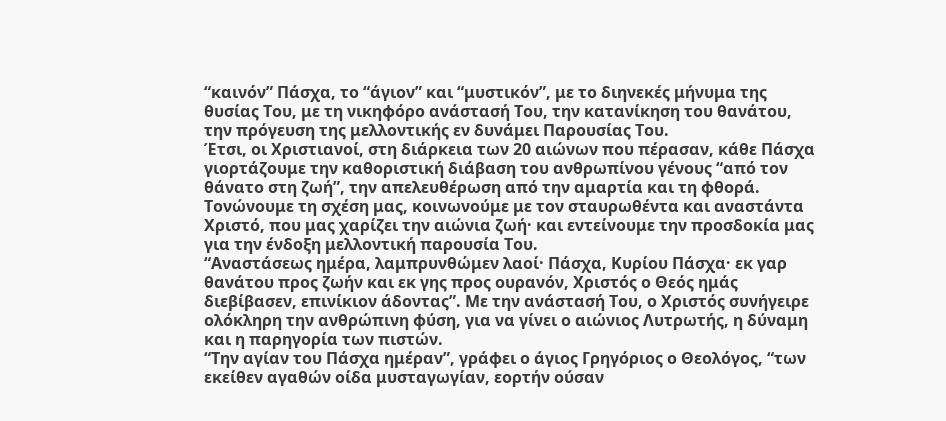“καινόν” Πάσχα, το “άγιον” και “μυστικόν”, με το διηνεκές μήνυμα της θυσίας Του, με τη νικηφόρο ανάστασή Του, την κατανίκηση του θανάτου, την πρόγευση της μελλοντικής εν δυνάμει Παρουσίας Του.
Έτσι, οι Χριστιανοί, στη διάρκεια των 20 αιώνων που πέρασαν, κάθε Πάσχα γιορτάζουμε την καθοριστική διάβαση του ανθρωπίνου γένους “από τον θάνατο στη ζωή”, την απελευθέρωση από την αμαρτία και τη φθορά. Τονώνουμε τη σχέση μας, κοινωνούμε με τον σταυρωθέντα και αναστάντα Χριστό, που μας χαρίζει την αιώνια ζωή· και εντείνουμε την προσδοκία μας για την ένδοξη μελλοντική παρουσία Του.
“Αναστάσεως ημέρα, λαμπρυνθώμεν λαοί· Πάσχα, Κυρίου Πάσχα· εκ γαρ θανάτου προς ζωήν και εκ γης προς ουρανόν, Χριστός ο Θεός ημάς διεβίβασεν, επινίκιον άδοντας”. Με την ανάστασή Του, ο Χριστός συνήγειρε ολόκληρη την ανθρώπινη φύση, για να γίνει ο αιώνιος Λυτρωτής, η δύναμη και η παρηγορία των πιστών.
“Την αγίαν του Πάσχα ημέραν”, γράφει ο άγιος Γρηγόριος ο Θεολόγος, “των εκείθεν αγαθών οίδα μυσταγωγίαν, εορτήν ούσαν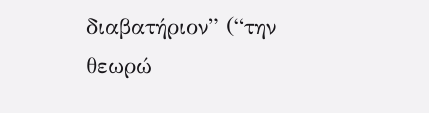διαβατήριον” (“την θεωρώ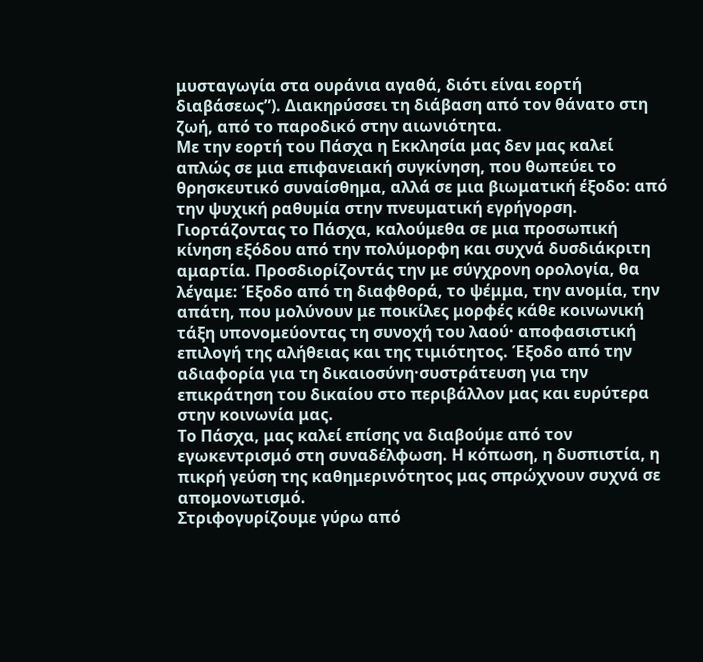μυσταγωγία στα ουράνια αγαθά, διότι είναι εορτή διαβάσεως”). Διακηρύσσει τη διάβαση από τον θάνατο στη ζωή, από το παροδικό στην αιωνιότητα.
Με την εορτή του Πάσχα η Εκκλησία μας δεν μας καλεί απλώς σε μια επιφανειακή συγκίνηση, που θωπεύει το θρησκευτικό συναίσθημα, αλλά σε μια βιωματική έξοδο: από την ψυχική ραθυμία στην πνευματική εγρήγορση.
Γιορτάζοντας το Πάσχα, καλούμεθα σε μια προσωπική κίνηση εξόδου από την πολύμορφη και συχνά δυσδιάκριτη αμαρτία. Προσδιορίζοντάς την με σύγχρονη ορολογία, θα λέγαμε: Έξοδο από τη διαφθορά, το ψέμμα, την ανομία, την απάτη, που μολύνουν με ποικίλες μορφές κάθε κοινωνική τάξη υπονομεύοντας τη συνοχή του λαού· αποφασιστική επιλογή της αλήθειας και της τιμιότητος. Έξοδο από την αδιαφορία για τη δικαιοσύνη·συστράτευση για την επικράτηση του δικαίου στο περιβάλλον μας και ευρύτερα στην κοινωνία μας.
Το Πάσχα, μας καλεί επίσης να διαβούμε από τον εγωκεντρισμό στη συναδέλφωση. Η κόπωση, η δυσπιστία, η πικρή γεύση της καθημερινότητος μας σπρώχνουν συχνά σε απομονωτισμό.
Στριφογυρίζουμε γύρω από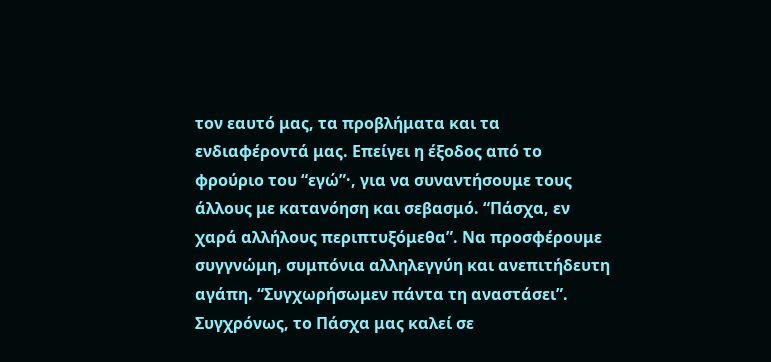τον εαυτό μας, τα προβλήματα και τα ενδιαφέροντά μας. Επείγει η έξοδος από το φρούριο του “εγώ”·, για να συναντήσουμε τους άλλους με κατανόηση και σεβασμό. “Πάσχα, εν χαρά αλλήλους περιπτυξόμεθα”. Να προσφέρουμε συγγνώμη, συμπόνια αλληλεγγύη και ανεπιτήδευτη αγάπη. “Συγχωρήσωμεν πάντα τη αναστάσει”.
Συγχρόνως, το Πάσχα μας καλεί σε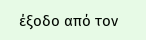έξοδο από τον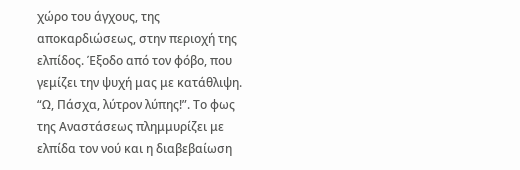χώρο του άγχους, της αποκαρδιώσεως, στην περιοχή της ελπίδος. Έξοδο από τον φόβο, που γεμίζει την ψυχή μας με κατάθλιψη. “Ω, Πάσχα, λύτρον λύπης!”. Το φως της Αναστάσεως πλημμυρίζει με ελπίδα τον νού και η διαβεβαίωση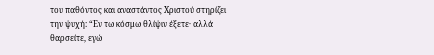του παθόντος και αναστάντος Χριστού στηρίζει την ψυχή: “Εν τω κόσμω θλίψιν έξετε· αλλά θαρσείτε, εγώ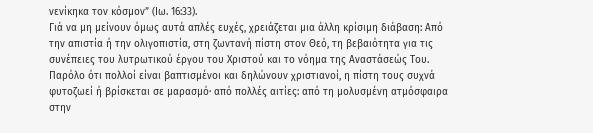νενίκηκα τον κόσμον” (Ιω. 16:33).
Γιά να μη μείνουν όμως αυτά απλές ευχές, χρειάζεται μια άλλη κρίσιμη διάβαση: Από την απιστία ή την ολιγοπιστία, στη ζωντανή πίστη στον Θεό, τη βεβαιότητα για τις συνέπειες του λυτρωτικού έργου του Χριστού και το νόημα της Αναστάσεώς Του. Παρόλο ότι πολλοί είναι βαπτισμένοι και δηλώνουν χριστιανοί, η πίστη τους συχνά φυτοζωεί ή βρίσκεται σε μαρασμό· από πολλές αιτίες: από τη μολυσμένη ατμόσφαιρα στην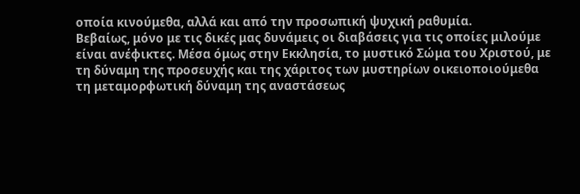οποία κινούμεθα, αλλά και από την προσωπική ψυχική ραθυμία.
Βεβαίως, μόνο με τις δικές μας δυνάμεις οι διαβάσεις για τις οποίες μιλούμε είναι ανέφικτες. Μέσα όμως στην Εκκλησία, το μυστικό Σώμα του Χριστού, με τη δύναμη της προσευχής και της χάριτος των μυστηρίων οικειοποιούμεθα τη μεταμορφωτική δύναμη της αναστάσεως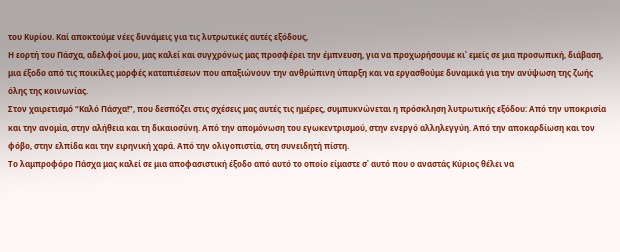του Κυρίου. Καί αποκτούμε νέες δυνάμεις για τις λυτρωτικές αυτές εξόδους,
Η εορτή του Πάσχα, αδελφοί μου, μας καλεί και συγχρόνως μας προσφέρει την έμπνευση, για να προχωρήσουμε κι᾽ εμείς σε μια προσωπική, διάβαση, μια έξοδο από τις ποικίλες μορφές καταπιέσεων που απαξιώνουν την ανθρώπινη ύπαρξη και να εργασθούμε δυναμικά για την ανύψωση της ζωής όλης της κοινωνίας.
Στον χαιρετισμό “Καλό Πάσχα!”, που δεσπόζει στις σχέσεις μας αυτές τις ημέρες, συμπυκνώνεται η πρόσκληση λυτρωτικής εξόδου: Από την υποκρισία και την ανομία, στην αλήθεια και τη δικαιοσύνη. Από την απομόνωση του εγωκεντρισμού, στην ενεργό αλληλεγγύη. Από την αποκαρδίωση και τον φόβο, στην ελπίδα και την ειρηνική χαρά. Από την ολιγοπιστία, στη συνειδητή πίστη.
Το λαμπροφόρο Πάσχα μας καλεί σε μια αποφασιστική έξοδο από αυτό το οποίο είμαστε σ᾽ αυτό που ο αναστάς Κύριος θέλει να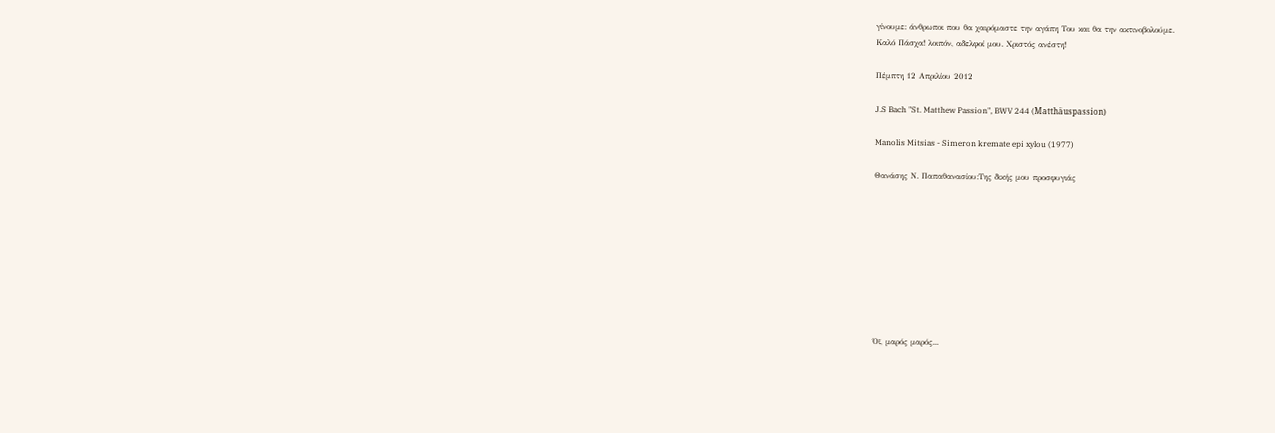γίνουμε: άνθρωποι που θα χαιρόμαστε την αγάπη Του και θα την ακτινοβολούμε.
Καλό Πάσχα! λοιπόν, αδελφοί μου. Χριστός ανέστη!

Πέμπτη 12 Απριλίου 2012

J.S Bach "St. Matthew Passion", BWV 244 (Matthäuspassion)

Manolis Mitsias - Simeron kremate epi xylou (1977)

Θανάσης Ν. Παπαθανασίου:Της δικής μου προσφυγιάς









Όϊ, μαρός μαρός...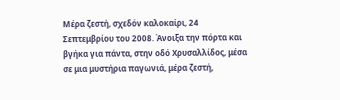Μέρα ζεστή, σχεδόν καλοκαίρι, 24 Σεπτεμβρίου του 2008. Άνοιξα την πόρτα και βγήκα για πάντα, στην οδό Χρυσαλλίδος, μέσα σε μια μυστήρια παγωνιά, μέρα ζεστή,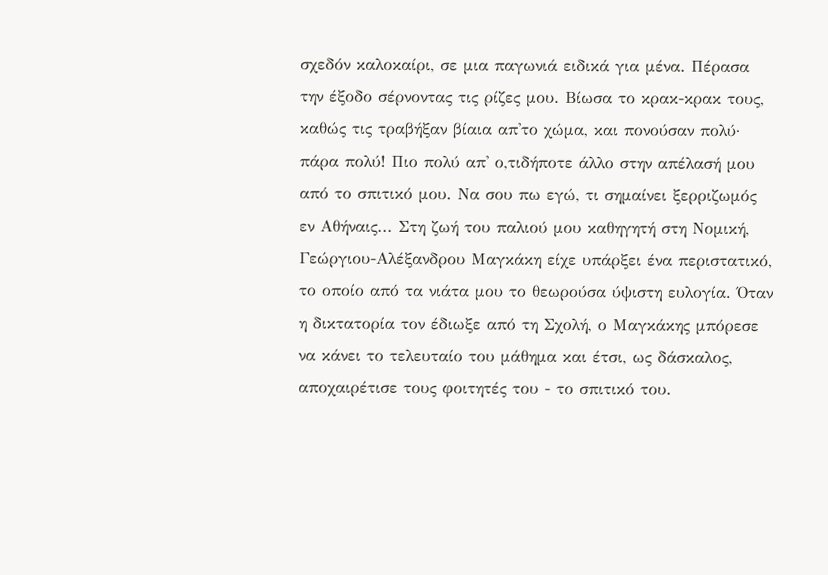σχεδόν καλοκαίρι, σε μια παγωνιά ειδικά για μένα. Πέρασα την έξοδο σέρνοντας τις ρίζες μου. Βίωσα το κρακ-κρακ τους, καθώς τις τραβήξαν βίαια απ'το χώμα, και πονούσαν πολύ· πάρα πολύ! Πιο πολύ απ' ο,τιδήποτε άλλο στην απέλασή μου από το σπιτικό μου. Να σου πω εγώ, τι σημαίνει ξερριζωμός εν Αθήναις... Στη ζωή του παλιού μου καθηγητή στη Νομική, Γεώργιου-Αλέξανδρου Μαγκάκη είχε υπάρξει ένα περιστατικό, το οποίο από τα νιάτα μου το θεωρούσα ύψιστη ευλογία. Όταν η δικτατορία τον έδιωξε από τη Σχολή, ο Μαγκάκης μπόρεσε να κάνει το τελευταίο του μάθημα και έτσι, ως δάσκαλος, αποχαιρέτισε τους φοιτητές του - το σπιτικό του.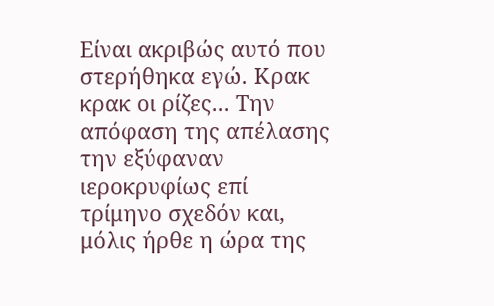Είναι ακριβώς αυτό που στερήθηκα εγώ. Κρακ κρακ οι ρίζες... Την απόφαση της απέλασης την εξύφαναν ιεροκρυφίως επί τρίμηνο σχεδόν και, μόλις ήρθε η ώρα της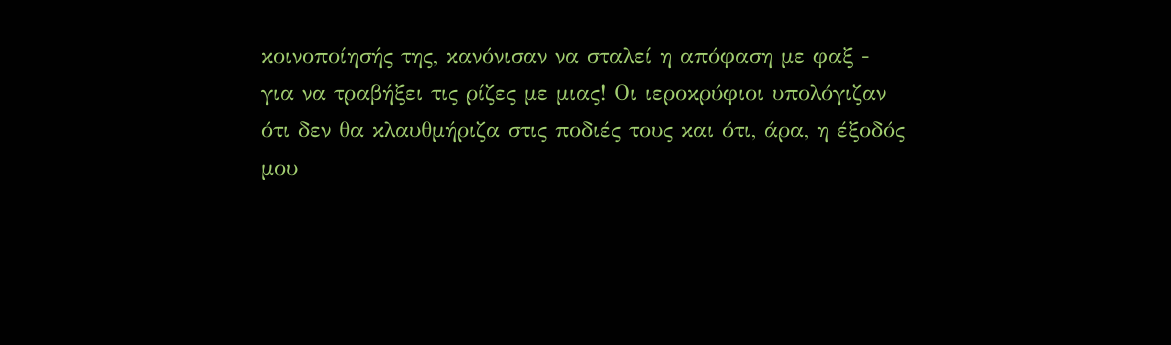κοινοποίησής της, κανόνισαν να σταλεί η απόφαση με φαξ - για να τραβήξει τις ρίζες με μιας! Οι ιεροκρύφιοι υπολόγιζαν ότι δεν θα κλαυθμήριζα στις ποδιές τους και ότι, άρα, η έξοδός μου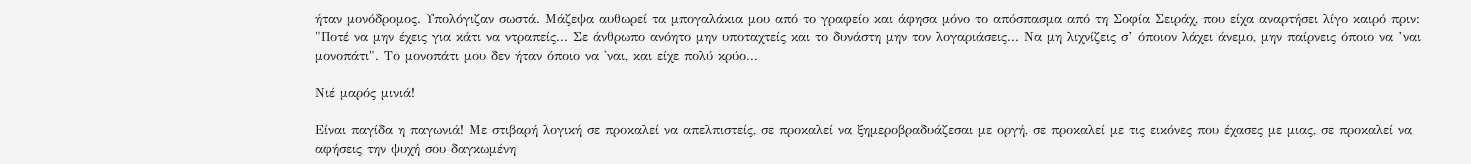ήταν μονόδρομος. Υπολόγιζαν σωστά. Μάζεψα αυθωρεί τα μπογαλάκια μου από το γραφείο και άφησα μόνο το απόσπασμα από τη Σοφία Σειράχ, που είχα αναρτήσει λίγο καιρό πριν: "Ποτέ να μην έχεις για κάτι να ντραπείς... Σε άνθρωπο ανόητο μην υποταχτείς και το δυνάστη μην τον λογαριάσεις... Να μη λιχνίζεις σ’ όποιον λάχει άνεμο, μην παίρνεις όποιο να ’ναι μονοπάτι". Το μονοπάτι μου δεν ήταν όποιο να 'ναι, και είχε πολύ κρύο...

Νιέ μαρός μινιά!

Είναι παγίδα η παγωνιά! Με στιβαρή λογική σε προκαλεί να απελπιστείς, σε προκαλεί να ξημεροβραδυάζεσαι με οργή, σε προκαλεί με τις εικόνες που έχασες με μιας, σε προκαλεί να αφήσεις την ψυχή σου δαγκωμένη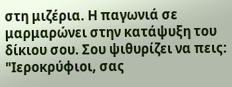στη μιζέρια. Η παγωνιά σε μαρμαρώνει στην κατάψυξη του δίκιου σου. Σου ψιθυρίζει να πεις: "Ιεροκρύφιοι, σας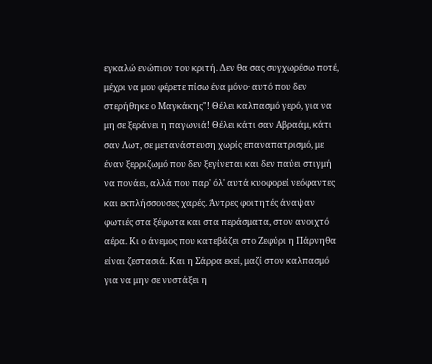εγκαλώ ενώπιον του κριτή. Δεν θα σας συγχωρέσω ποτέ, μέχρι να μου φέρετε πίσω ένα μόνο· αυτό που δεν στερήθηκε ο Μαγκάκης"! Θέλει καλπασμό γερό, για να μη σε ξεράνει η παγωνιά! Θέλει κάτι σαν Αβραάμ, κάτι σαν Λωτ, σε μετανάστευση χωρίς επαναπατρισμό, με έναν ξερριζωμό που δεν ξεγίνεται και δεν παύει στιγμή να πονάει, αλλά που παρ' όλ' αυτά κυοφορεί νεόφαντες και εκπλήσσουσες χαρές. Άντρες φοιτητές άναψαν φωτιές στα ξέφωτα και στα περάσματα, στον ανοιχτό αέρα. Κι ο άνεμος που κατεβάζει στο Ζεφύρι η Πάρνηθα είναι ζεστασιά. Και η Σάρρα εκεί, μαζί στον καλπασμό για να μην σε νυστάξει η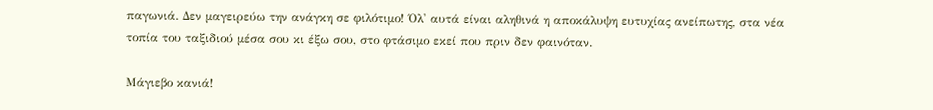παγωνιά. Δεν μαγειρεύω την ανάγκη σε φιλότιμο! Όλ' αυτά είναι αληθινά η αποκάλυψη ευτυχίας ανείπωτης, στα νέα τοπία του ταξιδιού μέσα σου κι έξω σου, στο φτάσιμο εκεί που πριν δεν φαινόταν.

Μάγιεβο κανιά!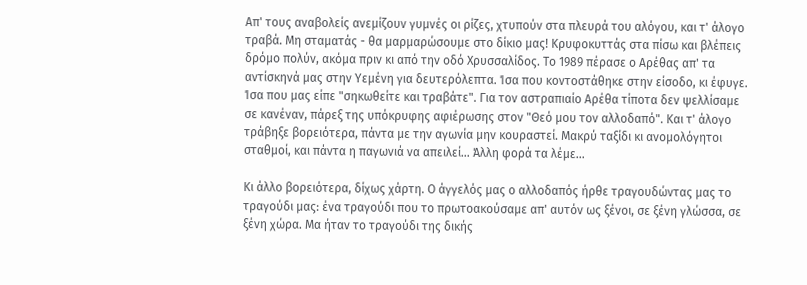Απ' τους αναβολείς ανεμίζουν γυμνές οι ρίζες, χτυπούν στα πλευρά του αλόγου, και τ' άλογο τραβά. Μη σταματάς - θα μαρμαρώσουμε στο δίκιο μας! Κρυφοκυττάς στα πίσω και βλέπεις δρόμο πολύν, ακόμα πριν κι από την οδό Χρυσσαλίδος. Το 1989 πέρασε ο Αρέθας απ' τα αντίσκηνά μας στην Υεμένη για δευτερόλεπτα. Ίσα που κοντοστάθηκε στην είσοδο, κι έφυγε. Ίσα που μας είπε "σηκωθείτε και τραβάτε". Για τον αστραπιαίο Αρέθα τίποτα δεν ψελλίσαμε σε κανέναν, πάρεξ της υπόκρυφης αφιέρωσης στον "Θεό μου τον αλλοδαπό". Και τ' άλογο τράβηξε βορειότερα, πάντα με την αγωνία μην κουραστεί. Μακρύ ταξίδι κι ανομολόγητοι σταθμοί, και πάντα η παγωνιά να απειλεί... Άλλη φορά τα λέμε...

Κι άλλο βορειότερα, δίχως χάρτη. Ο άγγελός μας ο αλλοδαπός ήρθε τραγουδώντας μας το τραγούδι μας: ένα τραγούδι που το πρωτοακούσαμε απ' αυτόν ως ξένοι, σε ξένη γλώσσα, σε ξένη χώρα. Μα ήταν το τραγούδι της δικής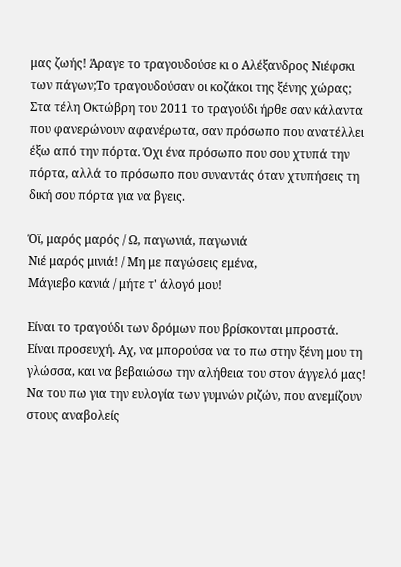μας ζωής! Άραγε το τραγουδούσε κι ο Αλέξανδρος Νιέφσκι των πάγων;Το τραγουδούσαν οι κοζάκοι της ξένης χώρας; Στα τέλη Οκτώβρη του 2011 το τραγούδι ήρθε σαν κάλαντα που φανερώνουν αφανέρωτα, σαν πρόσωπο που ανατέλλει έξω από την πόρτα. Όχι ένα πρόσωπο που σου χτυπά την πόρτα, αλλά το πρόσωπο που συναντάς όταν χτυπήσεις τη δική σου πόρτα για να βγεις.

Όϊ, μαρός μαρός / Ω, παγωνιά, παγωνιά
Νιέ μαρός μινιά! / Μη με παγώσεις εμένα,
Μάγιεβο κανιά / μήτε τ' άλογό μου!

Είναι το τραγούδι των δρόμων που βρίσκονται μπροστά. Είναι προσευχή. Αχ, να μπορούσα να το πω στην ξένη μου τη γλώσσα, και να βεβαιώσω την αλήθεια του στον άγγελό μας! Να του πω για την ευλογία των γυμνών ριζών, που ανεμίζουν στους αναβολείς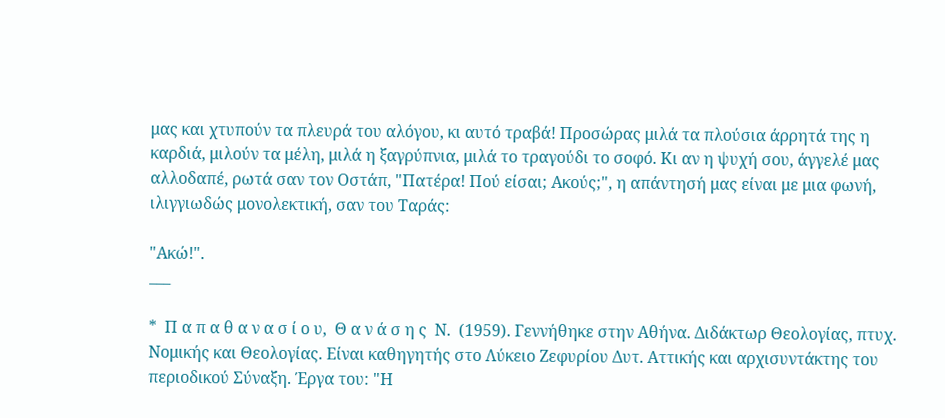μας και χτυπούν τα πλευρά του αλόγου, κι αυτό τραβά! Προσώρας μιλά τα πλούσια άρρητά της η καρδιά, μιλούν τα μέλη, μιλά η ξαγρύπνια, μιλά το τραγούδι το σοφό. Κι αν η ψυχή σου, άγγελέ μας αλλοδαπέ, ρωτά σαν τον Οστάπ, "Πατέρα! Πού είσαι; Ακούς;", η απάντησή μας είναι με μια φωνή, ιλιγγιωδώς μονολεκτική, σαν του Ταράς:

"Ακώ!".
___

*  Π α π α θ α ν α σ ί ο υ,  Θ α ν ά σ η ς  Ν.  (1959). Γεννήθηκε στην Αθήνα. Διδάκτωρ Θεολογίας, πτυχ. Νομικής και Θεολογίας. Είναι καθηγητής στο Λύκειο Ζεφυρίου Δυτ. Αττικής και αρχισυντάκτης του περιοδικού Σύναξη. Έργα του: "Η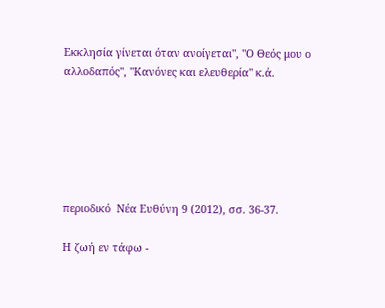Εκκλησία γίνεται όταν ανοίγεται", "Ο Θεός μου ο αλλοδαπός", "Κανόνες και ελευθερία" κ.ά.






περιοδικό  Νέα Ευθύνη 9 (2012), σσ. 36-37.

Η ζωή εν τάφω -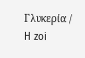Γλυκερία / H zoi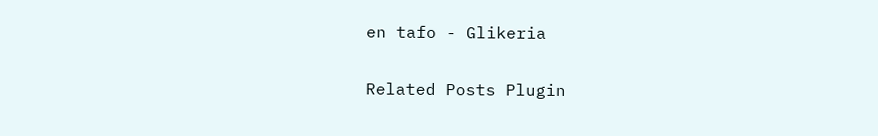en tafo - Glikeria

Related Posts Plugin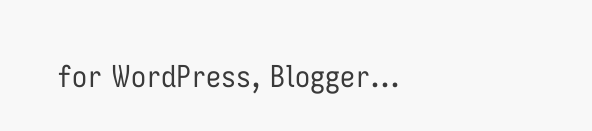for WordPress, Blogger...